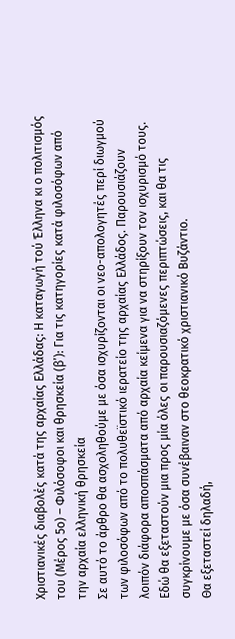Χριστιανικές διαβολές κατά της αρχαίας Ελλάδας: Η καταγωγή τού Έλληνα κι ο πολιτισμός του (Μέρος 5ο) – Φιλόσοφοι και θρησκεία (β’): Για τις κατηγορίες κατά φιλοσόφων από την αρχαία ελληνική θρησκεία
Σε αυτό το άρθρο θα ασχοληθούμε με όσα ισχυρίζονται οι νεο-απολογητές περί διωγμού των φιλοσόφων από το πολυθεϊστικό ιερατείο της αρχαίας Ελλάδος. Παρουσιάζουν λοιπόν διάφορα αποσπάσματα από αρχαία κείμενα για να στηρίξουν τον ισχυρισμό τους.
Εδώ θα εξεταστούν μια προς μία όλες οι παρουσιαζόμενες περιπτώσεις, και θα τις συγκρίνουμε με όσα συνέβαιναν στο θεοκρατικό χριστιανικό Βυζάντιο.
Θα εξεταστεί δηλαδή,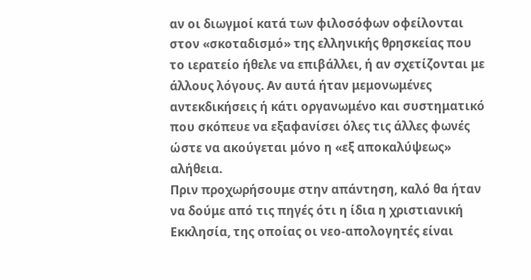αν οι διωγμοί κατά των φιλοσόφων οφείλονται στον «σκοταδισμό» της ελληνικής θρησκείας που το ιερατείο ήθελε να επιβάλλει, ή αν σχετίζονται με άλλους λόγους. Αν αυτά ήταν μεμονωμένες αντεκδικήσεις ή κάτι οργανωμένο και συστηματικό που σκόπευε να εξαφανίσει όλες τις άλλες φωνές ώστε να ακούγεται μόνο η «εξ αποκαλύψεως» αλήθεια.
Πριν προχωρήσουμε στην απάντηση, καλό θα ήταν να δούμε από τις πηγές ότι η ίδια η χριστιανική Εκκλησία, της οποίας οι νεο-απολογητές είναι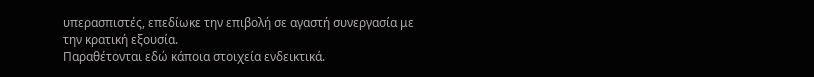υπερασπιστές, επεδίωκε την επιβολή σε αγαστή συνεργασία με την κρατική εξουσία.
Παραθέτονται εδώ κάποια στοιχεία ενδεικτικά.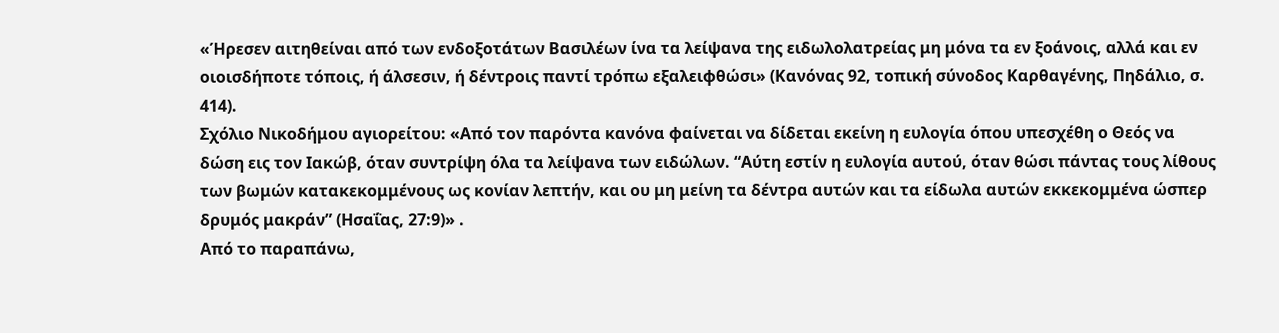«Ήρεσεν αιτηθείναι από των ενδοξοτάτων Βασιλέων ίνα τα λείψανα της ειδωλολατρείας μη μόνα τα εν ξοάνοις, αλλά και εν οιοισδήποτε τόποις, ή άλσεσιν, ή δέντροις παντί τρόπω εξαλειφθώσι» (Κανόνας 92, τοπική σύνοδος Καρθαγένης, Πηδάλιο, σ. 414).
Σχόλιο Νικοδήμου αγιορείτου: «Από τον παρόντα κανόνα φαίνεται να δίδεται εκείνη η ευλογία όπου υπεσχέθη ο Θεός να δώση εις τον Ιακώβ, όταν συντρίψη όλα τα λείψανα των ειδώλων. “Αύτη εστίν η ευλογία αυτού, όταν θώσι πάντας τους λίθους των βωμών κατακεκομμένους ως κονίαν λεπτήν, και ου μη μείνη τα δέντρα αυτών και τα είδωλα αυτών εκκεκομμένα ώσπερ δρυμός μακράν” (Ησαΐας, 27:9)» .
Από το παραπάνω,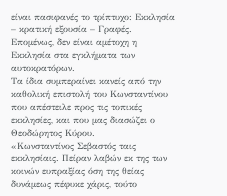είναι πασιφανές το τρίπτυχο: Εκκλησία – κρατική εξουσία – Γραφές. Επομένως, δεν είναι αμέτοχη η Εκκλησία στα εγκλήματα των αυτοκρατόρων.
Τα ίδια συμπεραίνει κανείς από την καθολική επιστολή του Κωνσταντίνου που απέστειλε προς τις τοπικές εκκλησίες, και που μας διασώζει ο Θεοδώρητος Κύρου.
«Κωνσταντίνος Σεβαστός ταις εκκλησίαις. Πείραν λαβών εκ της των κοινών ευπραξίας όση της θείας δυνάμεως πέφυκε χάρις, τούτο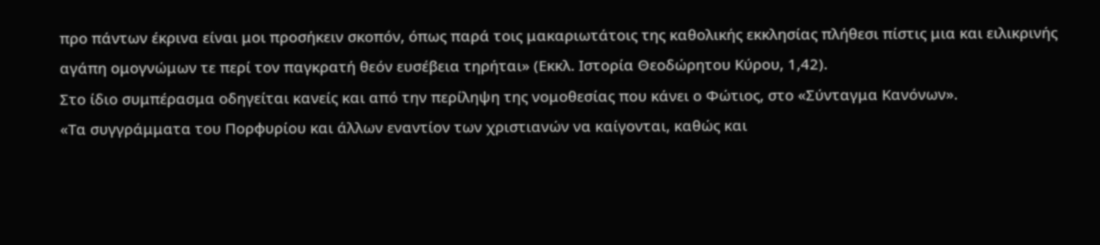προ πάντων έκρινα είναι μοι προσήκειν σκοπόν, όπως παρά τοις μακαριωτάτοις της καθολικής εκκλησίας πλήθεσι πίστις μια και ειλικρινής αγάπη ομογνώμων τε περί τον παγκρατή θεόν ευσέβεια τηρήται» (Εκκλ. Ιστορία Θεοδώρητου Κύρου, 1,42).
Στο ίδιο συμπέρασμα οδηγείται κανείς και από την περίληψη της νομοθεσίας που κάνει ο Φώτιος, στο «Σύνταγμα Κανόνων».
«Τα συγγράμματα του Πορφυρίου και άλλων εναντίον των χριστιανών να καίγονται, καθώς και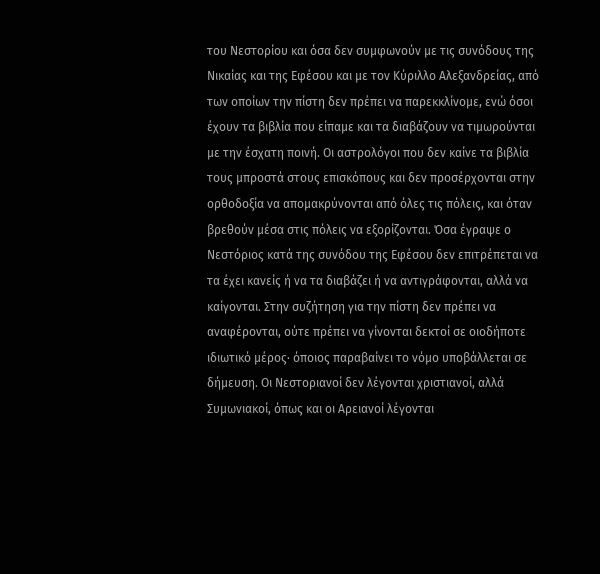του Νεστορίου και όσα δεν συμφωνούν με τις συνόδους της Νικαίας και της Εφέσου και με τον Κύριλλο Αλεξανδρείας, από των οποίων την πίστη δεν πρέπει να παρεκκλίνομε, ενώ όσοι έχουν τα βιβλία που είπαμε και τα διαβάζουν να τιμωρούνται με την έσχατη ποινή. Οι αστρολόγοι που δεν καίνε τα βιβλία τους μπροστά στους επισκόπους και δεν προσέρχονται στην ορθοδοξία να απομακρύνονται από όλες τις πόλεις, και όταν βρεθούν μέσα στις πόλεις να εξορίζονται. Όσα έγραψε ο Νεστόριος κατά της συνόδου της Εφέσου δεν επιτρέπεται να τα έχει κανείς ή να τα διαβάζει ή να αντιγράφονται, αλλά να καίγονται. Στην συζήτηση για την πίστη δεν πρέπει να αναφέρονται, ούτε πρέπει να γίνονται δεκτοί σε οιοδήποτε ιδιωτικό μέρος· όποιος παραβαίνει το νόμο υποβάλλεται σε δήμευση. Οι Νεστοριανοί δεν λέγονται χριστιανοί, αλλά Συμωνιακοί, όπως και οι Αρειανοί λέγονται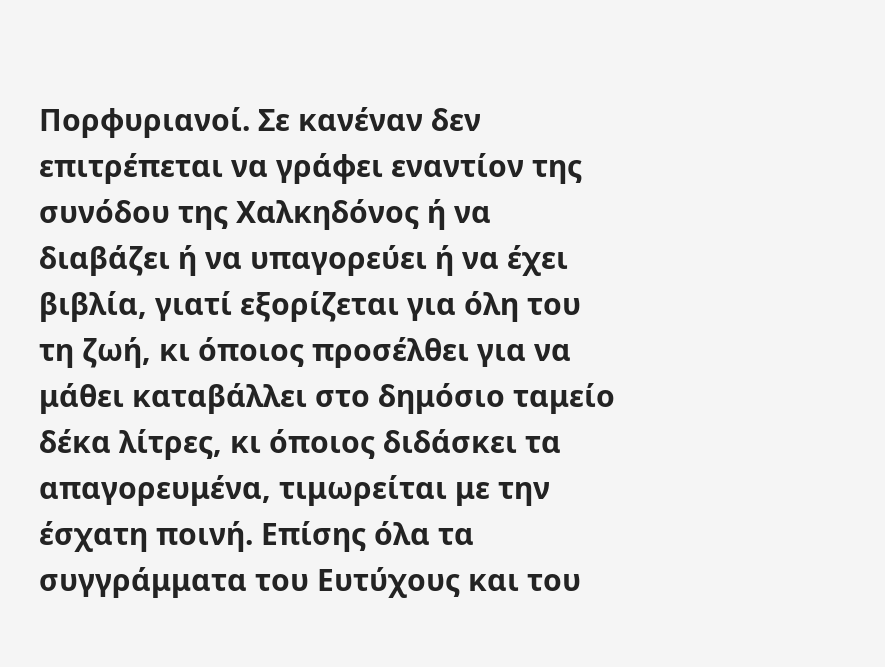Πορφυριανοί. Σε κανέναν δεν επιτρέπεται να γράφει εναντίον της συνόδου της Χαλκηδόνος ή να διαβάζει ή να υπαγορεύει ή να έχει βιβλία, γιατί εξορίζεται για όλη του τη ζωή, κι όποιος προσέλθει για να μάθει καταβάλλει στο δημόσιο ταμείο δέκα λίτρες, κι όποιος διδάσκει τα απαγορευμένα, τιμωρείται με την έσχατη ποινή. Επίσης όλα τα συγγράμματα του Ευτύχους και του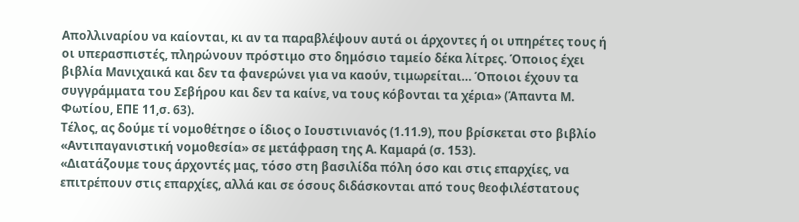Απολλιναρίου να καίονται, κι αν τα παραβλέψουν αυτά οι άρχοντες ή οι υπηρέτες τους ή οι υπερασπιστές, πληρώνουν πρόστιμο στο δημόσιο ταμείο δέκα λίτρες. Όποιος έχει βιβλία Μανιχαικά και δεν τα φανερώνει για να καούν, τιμωρείται… Όποιοι έχουν τα συγγράμματα του Σεβήρου και δεν τα καίνε, να τους κόβονται τα χέρια» (Άπαντα Μ. Φωτίου, ΕΠΕ 11,σ. 63).
Τέλος, ας δούμε τί νομοθέτησε ο ίδιος ο Ιουστινιανός (1.11.9), που βρίσκεται στο βιβλίο «Αντιπαγανιστική νομοθεσία» σε μετάφραση της Α. Καμαρά (σ. 153).
«Διατάζουμε τους άρχοντές μας, τόσο στη βασιλίδα πόλη όσο και στις επαρχίες, να επιτρέπουν στις επαρχίες, αλλά και σε όσους διδάσκονται από τους θεοφιλέστατους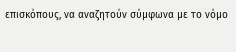επισκόπους, να αναζητούν σύμφωνα με το νόμο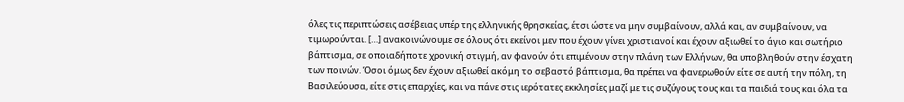όλες τις περιπτώσεις ασέβειας υπέρ της ελληνικής θρησκείας, έτσι ώστε να μην συμβαίνουν, αλλά και, αν συμβαίνουν, να τιμωρούνται. […] ανακοινώνουμε σε όλους ότι εκείνοι μεν που έχουν γίνει χριστιανοί και έχουν αξιωθεί το άγιο και σωτήριο βάπτισμα, σε οποιαδήποτε χρονική στιγμή, αν φανούν ότι επιμένουν στην πλάνη των Ελλήνων, θα υποβληθούν στην έσχατη των ποινών. Όσοι όμως δεν έχουν αξιωθεί ακόμη το σεβαστό βάπτισμα, θα πρέπει να φανερωθούν είτε σε αυτή την πόλη, τη Βασιλεύουσα, είτε στις επαρχίες, και να πάνε στις ιερότατες εκκλησίες μαζί με τις συζύγους τους και τα παιδιά τους και όλα τα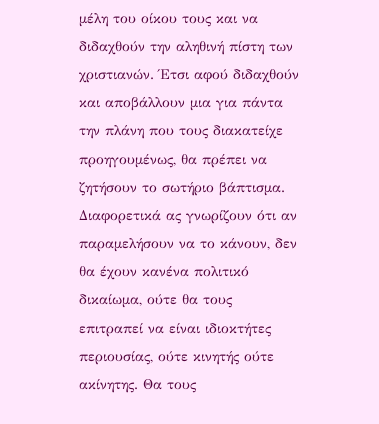μέλη του οίκου τους και να διδαχθούν την αληθινή πίστη των χριστιανών. Έτσι αφού διδαχθούν και αποβάλλουν μια για πάντα την πλάνη που τους διακατείχε προηγουμένως, θα πρέπει να ζητήσουν το σωτήριο βάπτισμα. Διαφορετικά ας γνωρίζουν ότι αν παραμελήσουν να το κάνουν, δεν θα έχουν κανένα πολιτικό δικαίωμα, ούτε θα τους επιτραπεί να είναι ιδιοκτήτες περιουσίας, ούτε κινητής ούτε ακίνητης. Θα τους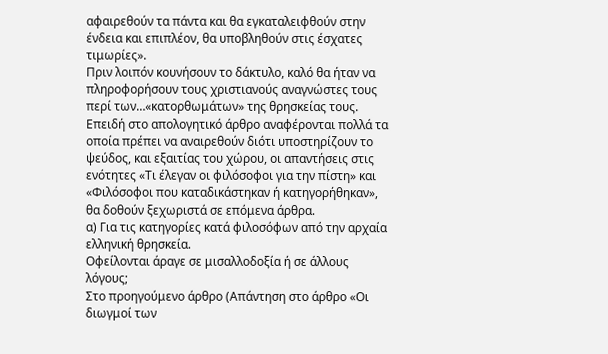αφαιρεθούν τα πάντα και θα εγκαταλειφθούν στην ένδεια και επιπλέον, θα υποβληθούν στις έσχατες τιμωρίες».
Πριν λοιπόν κουνήσουν το δάκτυλο, καλό θα ήταν να πληροφορήσουν τους χριστιανούς αναγνώστες τους περί των…«κατορθωμάτων» της θρησκείας τους.
Επειδή στο απολογητικό άρθρο αναφέρονται πολλά τα οποία πρέπει να αναιρεθούν διότι υποστηρίζουν το ψεύδος, και εξαιτίας του χώρου, οι απαντήσεις στις ενότητες «Τι έλεγαν οι φιλόσοφοι για την πίστη» και «Φιλόσοφοι που καταδικάστηκαν ή κατηγορήθηκαν», θα δοθούν ξεχωριστά σε επόμενα άρθρα.
α) Για τις κατηγορίες κατά φιλοσόφων από την αρχαία ελληνική θρησκεία.
Οφείλονται άραγε σε μισαλλοδοξία ή σε άλλους λόγους;
Στο προηγούμενο άρθρο (Απάντηση στο άρθρο «Οι διωγμοί των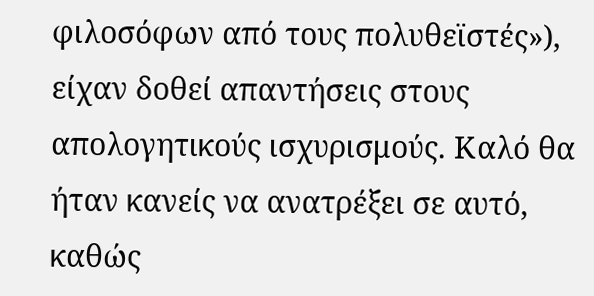φιλοσόφων από τους πολυθεϊστές»), είχαν δοθεί απαντήσεις στους απολογητικούς ισχυρισμούς. Καλό θα ήταν κανείς να ανατρέξει σε αυτό, καθώς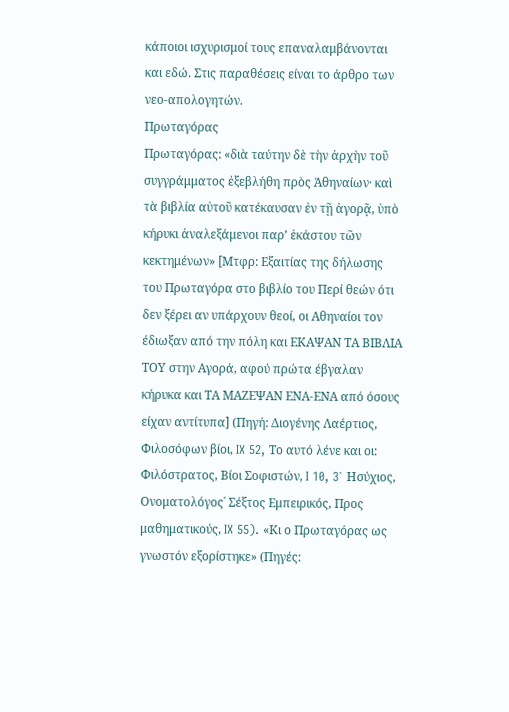κάποιοι ισχυρισμοί τους επαναλαμβάνονται και εδώ. Στις παραθέσεις είναι το άρθρο των νεο-απολογητών.
Πρωταγόρας
Πρωταγόρας: «διὰ ταύτην δὲ τὴν ἀρχὴν τοῦ συγγράμματος ἐξεβλήθη πρὸς Ἀθηναίων· καὶ τὰ βιβλία αὐτοῦ κατέκαυσαν ἐν τῇ ἀγορᾷ, ὑπὸ κήρυκι ἀναλεξάμενοι παρ’ ἑκάστου τῶν κεκτημένων» [Μτφρ: Εξαιτίας της δήλωσης του Πρωταγόρα στο βιβλίο του Περί θεών ότι δεν ξέρει αν υπάρχουν θεοί, οι Αθηναίοι τον έδιωξαν από την πόλη και ΕΚΑΨΑΝ ΤΑ ΒΙΒΛΙΑ ΤΟΥ στην Αγορά, αφού πρώτα έβγαλαν κήρυκα και ΤΑ ΜΑΖΕΨΑΝ ΕΝΑ-ΕΝΑ από όσους είχαν αντίτυπα] (Πηγή: Διογένης Λαέρτιος, Φιλοσόφων βίοι, IX 52, Το αυτό λένε και οι: Φιλόστρατος, Βίοι Σοφιστών, I 10, 3˙ Ησύχιος, Ονοματολόγος˙ Σέξτος Εμπειρικός, Προς μαθηματικούς, IX 55). «Κι ο Πρωταγόρας ως γνωστόν εξορίστηκε» (Πηγές: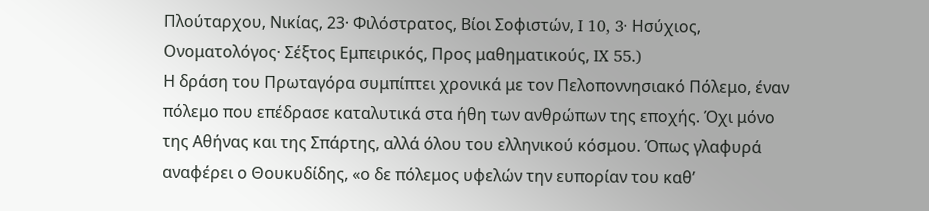Πλούταρχου, Νικίας, 23· Φιλόστρατος, Βίοι Σοφιστών, I 10, 3· Ησύχιος, Ονοματολόγος· Σέξτος Εμπειρικός, Προς μαθηματικούς, IX 55.)
Η δράση του Πρωταγόρα συμπίπτει χρονικά με τον Πελοποννησιακό Πόλεμο, έναν πόλεμο που επέδρασε καταλυτικά στα ήθη των ανθρώπων της εποχής. Όχι μόνο της Αθήνας και της Σπάρτης, αλλά όλου του ελληνικού κόσμου. Όπως γλαφυρά αναφέρει ο Θουκυδίδης, «ο δε πόλεμος υφελών την ευπορίαν του καθ’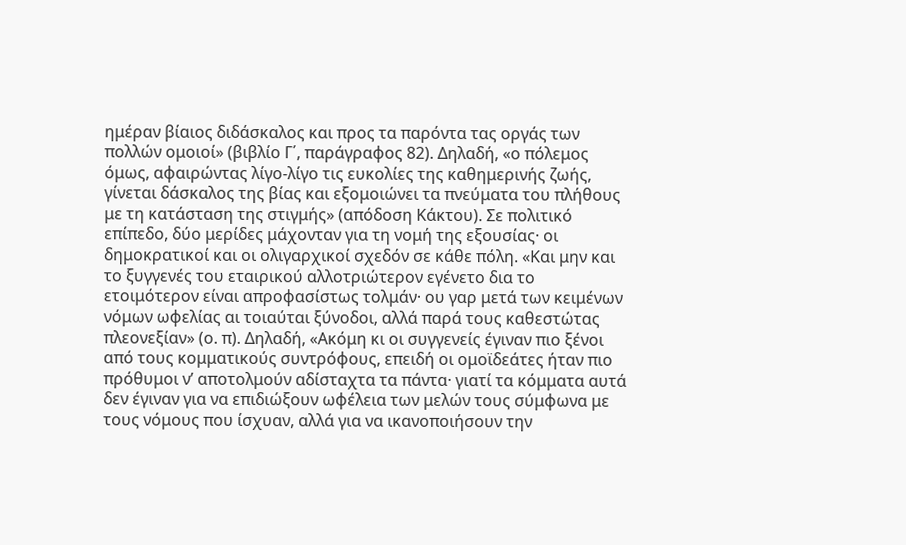ημέραν βίαιος διδάσκαλος και προς τα παρόντα τας οργάς των πολλών ομοιοί» (βιβλίο Γ΄, παράγραφος 82). Δηλαδή, «ο πόλεμος όμως, αφαιρώντας λίγο-λίγο τις ευκολίες της καθημερινής ζωής, γίνεται δάσκαλος της βίας και εξομοιώνει τα πνεύματα του πλήθους με τη κατάσταση της στιγμής» (απόδοση Κάκτου). Σε πολιτικό επίπεδο, δύο μερίδες μάχονταν για τη νομή της εξουσίας· οι δημοκρατικοί και οι ολιγαρχικοί σχεδόν σε κάθε πόλη. «Και μην και το ξυγγενές του εταιρικού αλλοτριώτερον εγένετο δια το ετοιμότερον είναι απροφασίστως τολμάν· ου γαρ μετά των κειμένων νόμων ωφελίας αι τοιαύται ξύνοδοι, αλλά παρά τους καθεστώτας πλεονεξίαν» (ο. π). Δηλαδή, «Ακόμη κι οι συγγενείς έγιναν πιο ξένοι από τους κομματικούς συντρόφους, επειδή οι ομοϊδεάτες ήταν πιο πρόθυμοι ν’ αποτολμούν αδίσταχτα τα πάντα· γιατί τα κόμματα αυτά δεν έγιναν για να επιδιώξουν ωφέλεια των μελών τους σύμφωνα με τους νόμους που ίσχυαν, αλλά για να ικανοποιήσουν την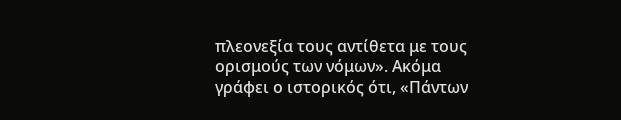πλεονεξία τους αντίθετα με τους ορισμούς των νόμων». Ακόμα γράφει ο ιστορικός ότι, «Πάντων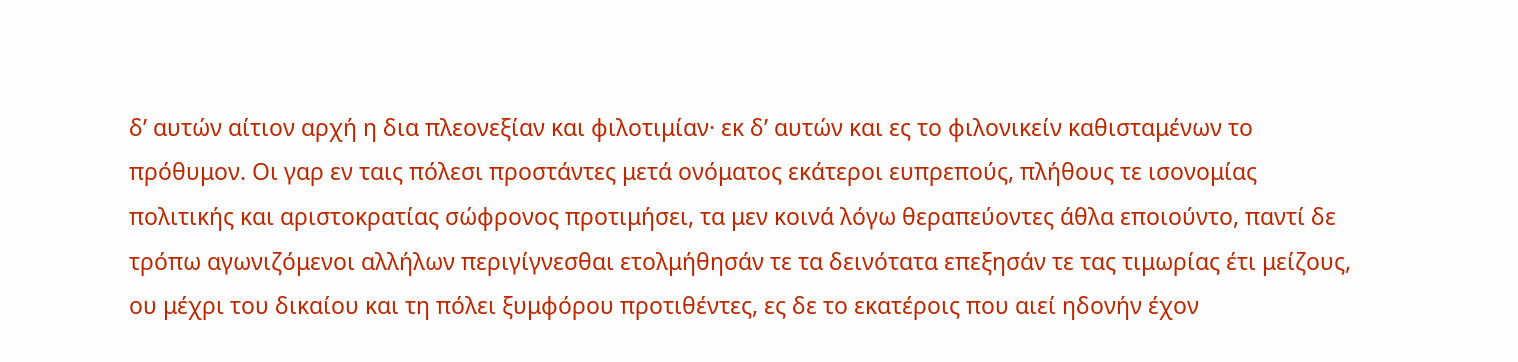δ’ αυτών αίτιον αρχή η δια πλεονεξίαν και φιλοτιμίαν· εκ δ’ αυτών και ες το φιλονικείν καθισταμένων το πρόθυμον. Οι γαρ εν ταις πόλεσι προστάντες μετά ονόματος εκάτεροι ευπρεπούς, πλήθους τε ισονομίας πολιτικής και αριστοκρατίας σώφρονος προτιμήσει, τα μεν κοινά λόγω θεραπεύοντες άθλα εποιούντο, παντί δε τρόπω αγωνιζόμενοι αλλήλων περιγίγνεσθαι ετολμήθησάν τε τα δεινότατα επεξησάν τε τας τιμωρίας έτι μείζους, ου μέχρι του δικαίου και τη πόλει ξυμφόρου προτιθέντες, ες δε το εκατέροις που αιεί ηδονήν έχον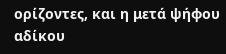ορίζοντες, και η μετά ψήφου αδίκου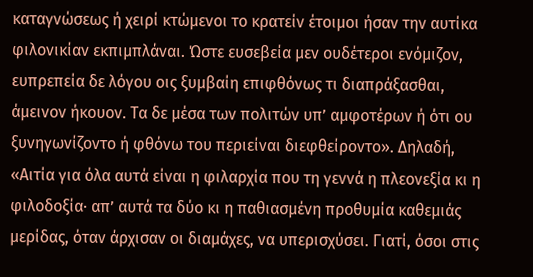καταγνώσεως ή χειρί κτώμενοι το κρατείν έτοιμοι ήσαν την αυτίκα φιλονικίαν εκπιμπλάναι. Ώστε ευσεβεία μεν ουδέτεροι ενόμιζον, ευπρεπεία δε λόγου οις ξυμβαίη επιφθόνως τι διαπράξασθαι, άμεινον ήκουον. Τα δε μέσα των πολιτών υπ’ αμφοτέρων ή ότι ου ξυνηγωνίζοντο ή φθόνω του περιείναι διεφθείροντο». Δηλαδή, «Αιτία για όλα αυτά είναι η φιλαρχία που τη γεννά η πλεονεξία κι η φιλοδοξία· απ’ αυτά τα δύο κι η παθιασμένη προθυμία καθεμιάς μερίδας, όταν άρχισαν οι διαμάχες, να υπερισχύσει. Γιατί, όσοι στις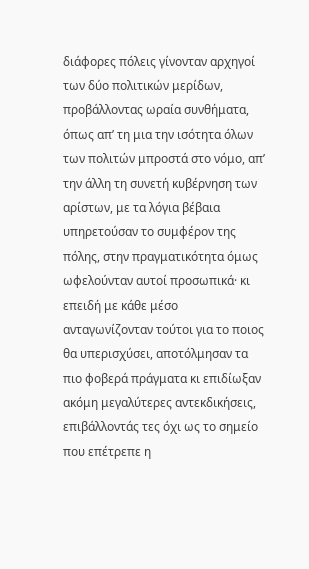διάφορες πόλεις γίνονταν αρχηγοί των δύο πολιτικών μερίδων, προβάλλοντας ωραία συνθήματα, όπως απ’ τη μια την ισότητα όλων των πολιτών μπροστά στο νόμο, απ’ την άλλη τη συνετή κυβέρνηση των αρίστων, με τα λόγια βέβαια υπηρετούσαν το συμφέρον της πόλης, στην πραγματικότητα όμως ωφελούνταν αυτοί προσωπικά· κι επειδή με κάθε μέσο ανταγωνίζονταν τούτοι για το ποιος θα υπερισχύσει, αποτόλμησαν τα πιο φοβερά πράγματα κι επιδίωξαν ακόμη μεγαλύτερες αντεκδικήσεις, επιβάλλοντάς τες όχι ως το σημείο που επέτρεπε η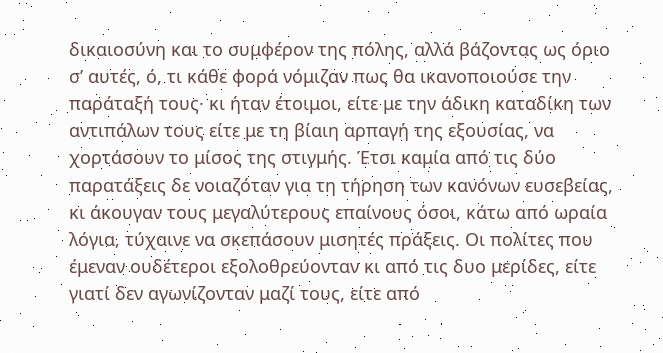δικαιοσύνη και το συμφέρον της πόλης, αλλά βάζοντας ως όριο σ’ αυτές, ό, τι κάθε φορά νόμιζαν πως θα ικανοποιούσε την παράταξή τους· κι ήταν έτοιμοι, είτε με την άδικη καταδίκη των αντιπάλων τους είτε με τη βίαιη αρπαγή της εξουσίας, να χορτάσουν το μίσος της στιγμής. Έτσι καμία από τις δύο παρατάξεις δε νοιαζόταν για τη τήρηση των κανόνων ευσεβείας, κι άκουγαν τους μεγαλύτερους επαίνους όσοι, κάτω από ωραία λόγια, τύχαινε να σκεπάσουν μισητές πράξεις. Οι πολίτες που έμεναν ουδέτεροι εξολοθρεύονταν κι από τις δυο μερίδες, είτε γιατί δεν αγωνίζονταν μαζί τους, είτε από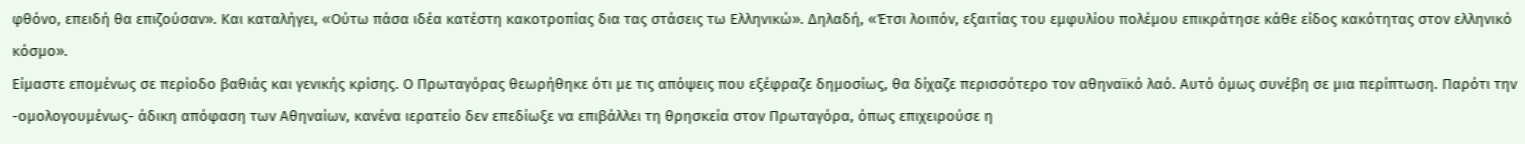φθόνο, επειδή θα επιζούσαν». Και καταλήγει, «Ούτω πάσα ιδέα κατέστη κακοτροπίας δια τας στάσεις τω Ελληνικώ». Δηλαδή, «Έτσι λοιπόν, εξαιτίας του εμφυλίου πολέμου επικράτησε κάθε είδος κακότητας στον ελληνικό κόσμο».
Είμαστε επομένως σε περίοδο βαθιάς και γενικής κρίσης. Ο Πρωταγόρας θεωρήθηκε ότι με τις απόψεις που εξέφραζε δημοσίως, θα δίχαζε περισσότερο τον αθηναϊκό λαό. Αυτό όμως συνέβη σε μια περίπτωση. Παρότι την -ομολογουμένως- άδικη απόφαση των Αθηναίων, κανένα ιερατείο δεν επεδίωξε να επιβάλλει τη θρησκεία στον Πρωταγόρα, όπως επιχειρούσε η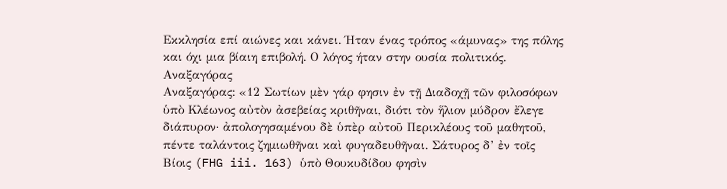Εκκλησία επί αιώνες και κάνει. Ήταν ένας τρόπος «άμυνας» της πόλης και όχι μια βίαιη επιβολή. Ο λόγος ήταν στην ουσία πολιτικός.
Αναξαγόρας
Αναξαγόρας: «12 Σωτίων μὲν γάρ φησιν ἐν τῇ Διαδοχῇ τῶν φιλοσόφων ὑπὸ Κλέωνος αὐτὸν ἀσεβείας κριθῆναι, διότι τὸν ἥλιον μύδρον ἔλεγε διάπυρον· ἀπολογησαμένου δὲ ὑπὲρ αὐτοῦ Περικλέους τοῦ μαθητοῦ, πέντε ταλάντοις ζημιωθῆναι καὶ φυγαδευθῆναι. Σάτυρος δ’ ἐν τοῖς Βίοις (FHG iii. 163) ὑπὸ Θουκυδίδου φησὶν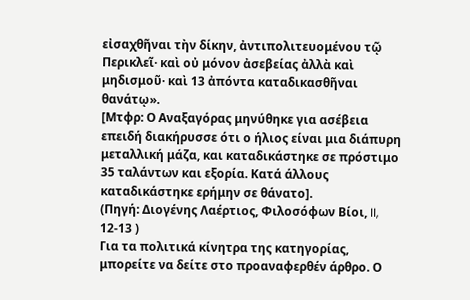εἰσαχθῆναι τὴν δίκην, ἀντιπολιτευομένου τῷ Περικλεῖ· καὶ οὐ μόνον ἀσεβείας ἀλλὰ καὶ μηδισμοῦ· καὶ 13 ἀπόντα καταδικασθῆναι θανάτῳ».
[Μτφρ: Ο Αναξαγόρας μηνύθηκε για ασέβεια επειδή διακήρυσσε ότι ο ήλιος είναι μια διάπυρη μεταλλική μάζα, και καταδικάστηκε σε πρόστιμο 35 ταλάντων και εξορία. Κατά άλλους καταδικάστηκε ερήμην σε θάνατο].
(Πηγή: Διογένης Λαέρτιος, Φιλοσόφων Βίοι, II, 12-13 )
Για τα πολιτικά κίνητρα της κατηγορίας, μπορείτε να δείτε στο προαναφερθέν άρθρο. Ο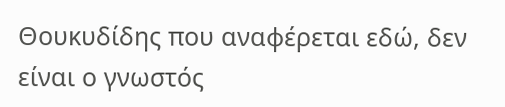Θουκυδίδης που αναφέρεται εδώ, δεν είναι ο γνωστός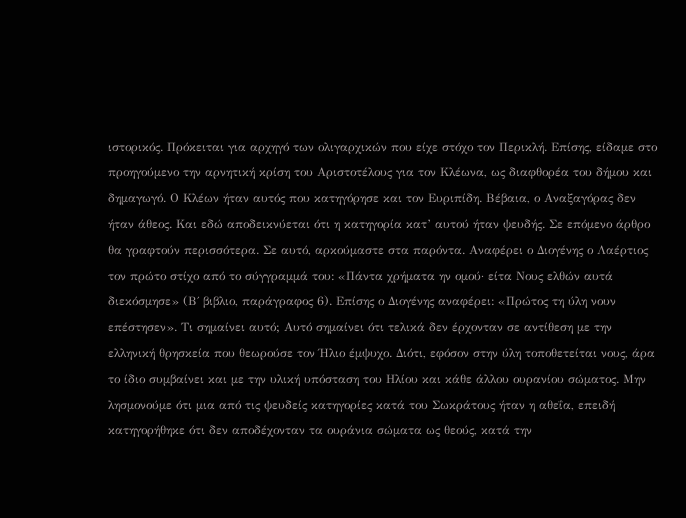ιστορικός. Πρόκειται για αρχηγό των ολιγαρχικών που είχε στόχο τον Περικλή. Επίσης, είδαμε στο προηγούμενο την αρνητική κρίση του Αριστοτέλους για τον Κλέωνα, ως διαφθορέα του δήμου και δημαγωγό. Ο Κλέων ήταν αυτός που κατηγόρησε και τον Ευριπίδη. Βέβαια, ο Αναξαγόρας δεν ήταν άθεος. Και εδώ αποδεικνύεται ότι η κατηγορία κατ’ αυτού ήταν ψευδής. Σε επόμενο άρθρο θα γραφτούν περισσότερα. Σε αυτό, αρκούμαστε στα παρόντα. Αναφέρει ο Διογένης ο Λαέρτιος τον πρώτο στίχο από το σύγγραμμά του: «Πάντα χρήματα ην ομού· είτα Νους ελθών αυτά διεκόσμησε» (Β΄ βιβλιο, παράγραφος 6). Επίσης ο Διογένης αναφέρει: «Πρώτος τη ύλη νουν επέστησεν». Τι σημαίνει αυτό; Αυτό σημαίνει ότι τελικά δεν έρχονταν σε αντίθεση με την ελληνική θρησκεία που θεωρούσε τον Ήλιο έμψυχο. Διότι, εφόσον στην ύλη τοποθετείται νους, άρα το ίδιο συμβαίνει και με την υλική υπόσταση του Ηλίου και κάθε άλλου ουρανίου σώματος. Μην λησμονούμε ότι μια από τις ψευδείς κατηγορίες κατά του Σωκράτους ήταν η αθεΐα, επειδή κατηγορήθηκε ότι δεν αποδέχονταν τα ουράνια σώματα ως θεούς, κατά την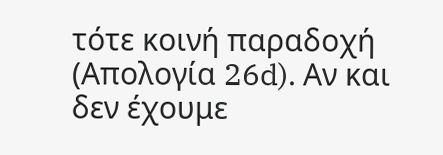τότε κοινή παραδοχή (Απολογία 26d). Αν και δεν έχουμε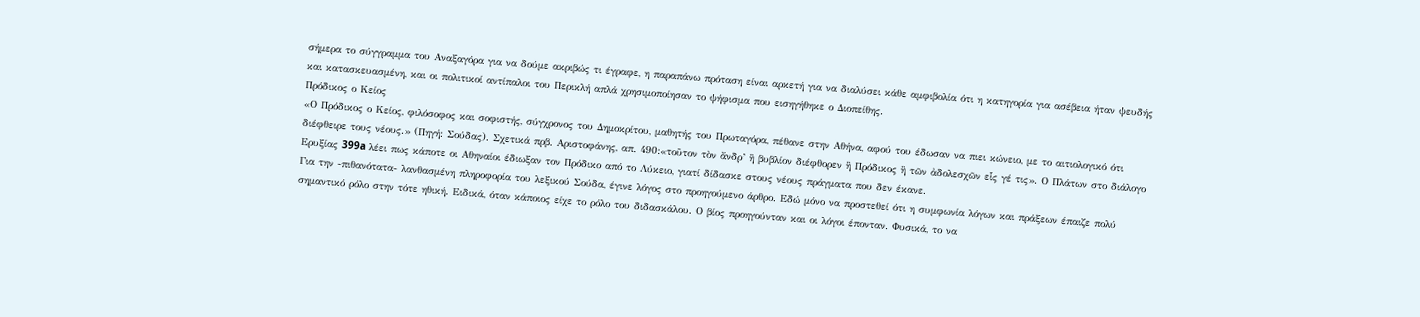σήμερα το σύγγραμμα του Αναξαγόρα για να δούμε ακριβώς τι έγραφε, η παραπάνω πρόταση είναι αρκετή για να διαλύσει κάθε αμφιβολία ότι η κατηγορία για ασέβεια ήταν ψευδής και κατασκευασμένη, και οι πολιτικοί αντίπαλοι του Περικλή απλά χρησιμοποίησαν το ψήφισμα που εισηγήθηκε ο Διοπείθης.
Πρόδικος ο Κείος
«Ο Πρόδικος ο Κείος, φιλόσοφος και σοφιστής, σύγχρονος του Δημοκρίτου, μαθητής του Πρωταγόρα, πέθανε στην Αθήνα, αφού του έδωσαν να πιει κώνειο, με το αιτιολογικό ότι διέφθειρε τους νέους.» (Πηγή: Σούδας). Σχετικά πρβ. Αριστοφάνης, απ. 490:«τοῦτον τὸν ἄνδρ’ ἢ βυβλίον διέφθορεν ἢ Πρόδικος ἢ τῶν ἀδολεσχῶν εἷς γέ τις». Ο Πλάτων στο διάλογο Ερυξίας 399a λέει πως κάποτε οι Αθηναίοι έδιωξαν τον Πρόδικο από το Λύκειο, γιατί δίδασκε στους νέους πράγματα που δεν έκανε.
Για την -πιθανότατα- λανθασμένη πληροφορία του λεξικού Σούδα, έγινε λόγος στο προηγούμενο άρθρο. Εδώ μόνο να προστεθεί ότι η συμφωνία λόγων και πράξεων έπαιζε πολύ σημαντικό ρόλο στην τότε ηθική. Ειδικά, όταν κάποιος είχε το ρόλο του διδασκάλου. Ο βίος προηγούνταν και οι λόγοι έπονταν. Φυσικά, το να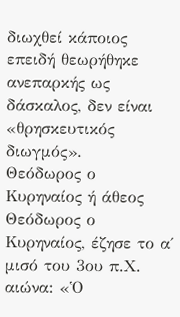διωχθεί κάποιος επειδή θεωρήθηκε ανεπαρκής ως δάσκαλος, δεν είναι «θρησκευτικός διωγμός».
Θεόδωρος ο Κυρηναίος ή άθεος
Θεόδωρος ο Κυρηναίος, έζησε το α΄ μισό του 3ου π.Χ. αιώνα: «Ὁ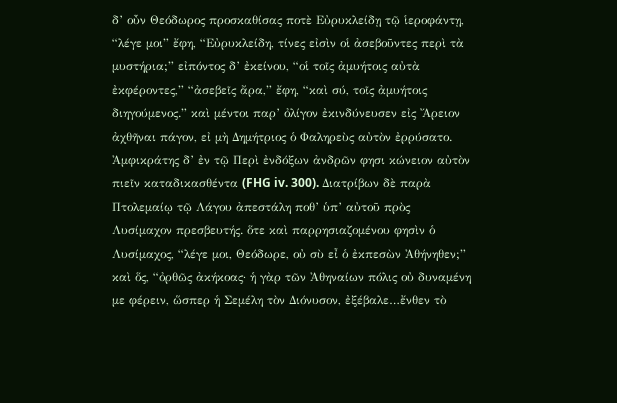δ’ οὖν Θεόδωρος προσκαθίσας ποτὲ Εὐρυκλείδῃ τῷ ἱεροφάντῃ, “λέγε μοι” ἔφη, “Εὐρυκλείδη, τίνες εἰσὶν οἱ ἀσεβοῦντες περὶ τὰ μυστήρια;” εἰπόντος δ’ ἐκείνου, “οἱ τοῖς ἀμυήτοις αὐτὰ ἐκφέροντες,” “ἀσεβεῖς ἄρα,” ἔφη, “καὶ σύ, τοῖς ἀμυήτοις διηγούμενος.” καὶ μέντοι παρ’ ὀλίγον ἐκινδύνευσεν εἰς Ἄρειον ἀχθῆναι πάγον, εἰ μὴ Δημήτριος ὁ Φαληρεὺς αὐτὸν ἐρρύσατο. Ἀμφικράτης δ’ ἐν τῷ Περὶ ἐνδόξων ἀνδρῶν φησι κώνειον αὐτὸν πιεῖν καταδικασθέντα (FHG iv. 300). Διατρίβων δὲ παρὰ Πτολεμαίῳ τῷ Λάγου ἀπεστάλη ποθ’ ὑπ’ αὐτοῦ πρὸς Λυσίμαχον πρεσβευτής. ὅτε καὶ παρρησιαζομένου φησὶν ὁ Λυσίμαχος, “λέγε μοι, Θεόδωρε, οὐ σὺ εἶ ὁ ἐκπεσὼν Ἀθήνηθεν;” καὶ ὅς, “ὀρθῶς ἀκήκοας· ἡ γὰρ τῶν Ἀθηναίων πόλις οὐ δυναμένη με φέρειν, ὥσπερ ἡ Σεμέλη τὸν Διόνυσον, ἐξέβαλε…ἔνθεν τὸ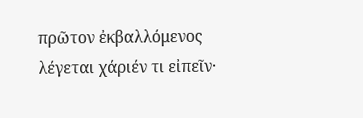πρῶτον ἐκβαλλόμενος λέγεται χάριέν τι εἰπεῖν·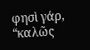φησὶ γάρ, “καλῶς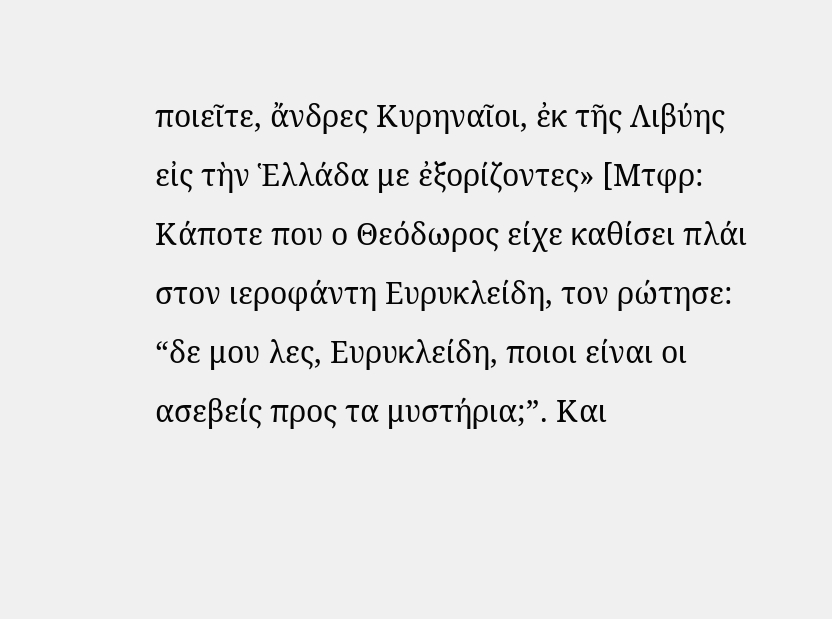ποιεῖτε, ἄνδρες Κυρηναῖοι, ἐκ τῆς Λιβύης εἰς τὴν Ἑλλάδα με ἐξορίζοντες» [Μτφρ: Κάποτε που ο Θεόδωρος είχε καθίσει πλάι στον ιεροφάντη Ευρυκλείδη, τον ρώτησε: “δε μου λες, Ευρυκλείδη, ποιοι είναι οι ασεβείς προς τα μυστήρια;”. Και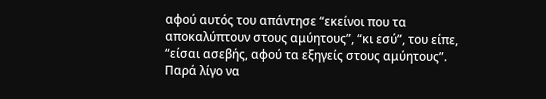αφού αυτός του απάντησε “εκείνοι που τα αποκαλύπτουν στους αμύητους”, “κι εσύ”, του είπε, “είσαι ασεβής, αφού τα εξηγείς στους αμύητους”. Παρά λίγο να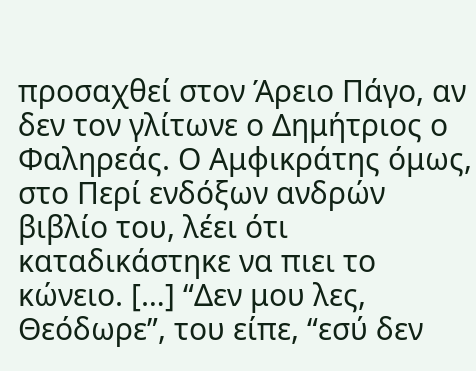προσαχθεί στον Άρειο Πάγο, αν δεν τον γλίτωνε ο Δημήτριος ο Φαληρεάς. Ο Αμφικράτης όμως, στο Περί ενδόξων ανδρών βιβλίο του, λέει ότι καταδικάστηκε να πιει το κώνειο. […] “Δεν μου λες, Θεόδωρε”, του είπε, “εσύ δεν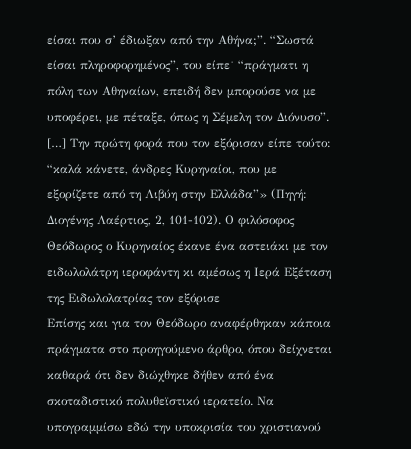είσαι που σ’ έδιωξαν από την Αθήνα;”. “Σωστά είσαι πληροφορημένος”, του είπε˙ “πράγματι η πόλη των Αθηναίων, επειδή δεν μπορούσε να με υποφέρει, με πέταξε, όπως η Σέμελη τον Διόνυσο”. […] Την πρώτη φορά που τον εξόρισαν είπε τούτο: “καλά κάνετε, άνδρες Κυρηναίοι, που με εξορίζετε από τη Λιβύη στην Ελλάδα”» (Πηγή: Διογένης Λαέρτιος, 2, 101-102). Ο φιλόσοφος Θεόδωρος ο Κυρηναίος έκανε ένα αστειάκι με τον ειδωλολάτρη ιεροφάντη κι αμέσως η Ιερά Εξέταση της Ειδωλολατρίας τον εξόρισε
Επίσης και για τον Θεόδωρο αναφέρθηκαν κάποια πράγματα στο προηγούμενο άρθρο, όπου δείχνεται καθαρά ότι δεν διώχθηκε δήθεν από ένα σκοταδιστικό πολυθεϊστικό ιερατείο. Να υπογραμμίσω εδώ την υποκρισία του χριστιανού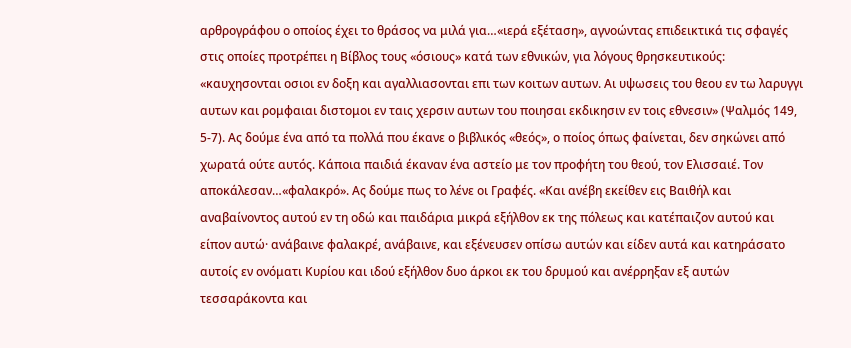αρθρογράφου ο οποίος έχει το θράσος να μιλά για…«ιερά εξέταση», αγνοώντας επιδεικτικά τις σφαγές στις οποίες προτρέπει η Βίβλος τους «όσιους» κατά των εθνικών, για λόγους θρησκευτικούς: «καυχησονται οσιοι εν δοξη και αγαλλιασονται επι των κοιτων αυτων. Αι υψωσεις του θεου εν τω λαρυγγι αυτων και ρομφαιαι διστομοι εν ταις χερσιν αυτων του ποιησαι εκδικησιν εν τοις εθνεσιν» (Ψαλμός 149, 5-7). Ας δούμε ένα από τα πολλά που έκανε ο βιβλικός «θεός», ο ποίος όπως φαίνεται, δεν σηκώνει από χωρατά ούτε αυτός. Κάποια παιδιά έκαναν ένα αστείο με τον προφήτη του θεού, τον Ελισσαιέ. Τον αποκάλεσαν…«φαλακρό». Ας δούμε πως το λένε οι Γραφές. «Και ανέβη εκείθεν εις Βαιθήλ και αναβαίνοντος αυτού εν τη οδώ και παιδάρια μικρά εξήλθον εκ της πόλεως και κατέπαιζον αυτού και είπον αυτώ· ανάβαινε φαλακρέ, ανάβαινε, και εξένευσεν οπίσω αυτών και είδεν αυτά και κατηράσατο αυτοίς εν ονόματι Κυρίου και ιδού εξήλθον δυο άρκοι εκ του δρυμού και ανέρρηξαν εξ αυτών τεσσαράκοντα και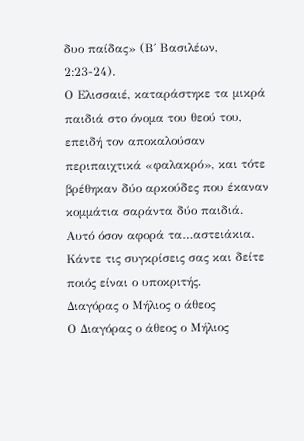δυο παίδας» (Β΄ Βασιλέων, 2:23-24).
Ο Ελισσαιέ, καταράστηκε τα μικρά παιδιά στο όνομα του θεού του, επειδή τον αποκαλούσαν περιπαιχτικά «φαλακρό», και τότε βρέθηκαν δύο αρκούδες που έκαναν κομμάτια σαράντα δύο παιδιά. Αυτό όσον αφορά τα…αστειάκια. Κάντε τις συγκρίσεις σας και δείτε ποιός είναι ο υποκριτής.
Διαγόρας ο Μήλιος ο άθεος
Ο Διαγόρας ο άθεος ο Μήλιος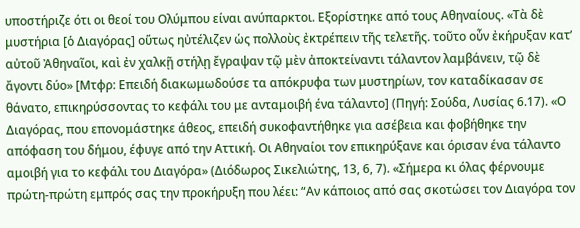υποστήριζε ότι οι θεοί του Ολύμπου είναι ανύπαρκτοι. Εξορίστηκε από τους Αθηναίους. «Τὰ δὲ μυστήρια [ὁ Διαγόρας] οὕτως ηὐτέλιζεν ὡς πολλοὺς ἐκτρέπειν τῆς τελετῆς. τοῦτο οὖν ἐκήρυξαν κατ’ αὐτοῦ Ἀθηναῖοι, καὶ ἐν χαλκῇ στήλῃ ἔγραψαν τῷ μὲν ἀποκτείναντι τάλαντον λαμβάνειν, τῷ δὲ ἄγοντι δύο» [Μτφρ: Επειδή διακωμωδούσε τα απόκρυφα των μυστηρίων, τον καταδίκασαν σε θάνατο, επικηρύσσοντας το κεφάλι του με ανταμοιβή ένα τάλαντο] (Πηγή: Σούδα, Λυσίας 6.17). «Ο Διαγόρας, που επονομάστηκε άθεος, επειδή συκοφαντήθηκε για ασέβεια και φοβήθηκε την απόφαση του δήμου, έφυγε από την Αττική. Οι Αθηναίοι τον επικηρύξανε και όρισαν ένα τάλαντο αμοιβή για το κεφάλι του Διαγόρα» (Διόδωρος Σικελιώτης, 13, 6, 7). «Σήμερα κι όλας φέρνουμε πρώτη-πρώτη εμπρός σας την προκήρυξη που λέει: “Αν κάποιος από σας σκοτώσει τον Διαγόρα τον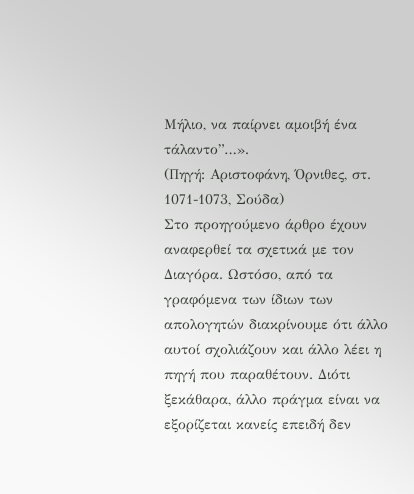Μήλιο, να παίρνει αμοιβή ένα τάλαντο”…».
(Πηγή: Αριστοφάνη, Όρνιθες, στ. 1071-1073, Σούδα)
Στο προηγούμενο άρθρο έχουν αναφερθεί τα σχετικά με τον Διαγόρα. Ωστόσο, από τα γραφόμενα των ίδιων των απολογητών διακρίνουμε ότι άλλο αυτοί σχολιάζουν και άλλο λέει η πηγή που παραθέτουν. Διότι ξεκάθαρα, άλλο πράγμα είναι να εξορίζεται κανείς επειδή δεν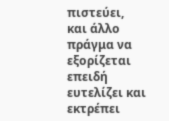πιστεύει, και άλλο πράγμα να εξορίζεται επειδή ευτελίζει και εκτρέπει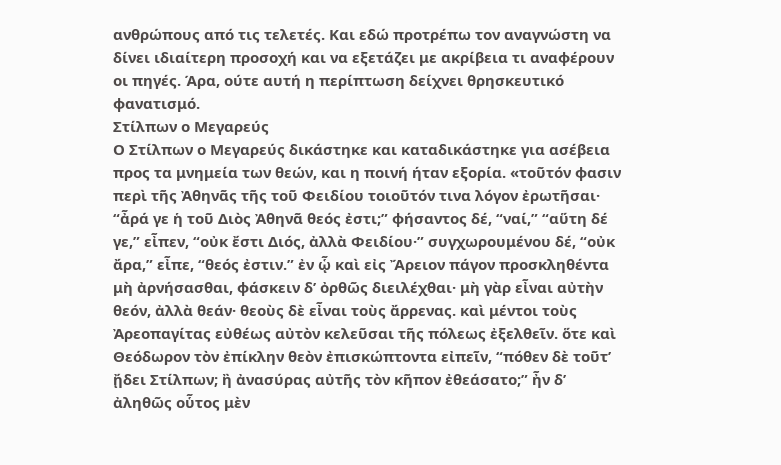ανθρώπους από τις τελετές. Και εδώ προτρέπω τον αναγνώστη να δίνει ιδιαίτερη προσοχή και να εξετάζει με ακρίβεια τι αναφέρουν οι πηγές. Άρα, ούτε αυτή η περίπτωση δείχνει θρησκευτικό φανατισμό.
Στίλπων ο Μεγαρεύς
Ο Στίλπων ο Μεγαρεύς δικάστηκε και καταδικάστηκε για ασέβεια προς τα μνημεία των θεών, και η ποινή ήταν εξορία. «τοῦτόν φασιν περὶ τῆς Ἀθηνᾶς τῆς τοῦ Φειδίου τοιοῦτόν τινα λόγον ἐρωτῆσαι· “ἆρά γε ἡ τοῦ Διὸς Ἀθηνᾶ θεός ἐστι;” φήσαντος δέ, “ναί,” “αὕτη δέ γε,” εἶπεν, “οὐκ ἔστι Διός, ἀλλὰ Φειδίου·” συγχωρουμένου δέ, “οὐκ ἄρα,” εἶπε, “θεός ἐστιν.” ἐν ᾧ καὶ εἰς Ἄρειον πάγον προσκληθέντα μὴ ἀρνήσασθαι, φάσκειν δ’ ὀρθῶς διειλέχθαι· μὴ γὰρ εἶναι αὐτὴν θεόν, ἀλλὰ θεάν· θεοὺς δὲ εἶναι τοὺς ἄρρενας. καὶ μέντοι τοὺς Ἀρεοπαγίτας εὐθέως αὐτὸν κελεῦσαι τῆς πόλεως ἐξελθεῖν. ὅτε καὶ Θεόδωρον τὸν ἐπίκλην θεὸν ἐπισκώπτοντα εἰπεῖν, “πόθεν δὲ τοῦτ’ ᾔδει Στίλπων; ἢ ἀνασύρας αὐτῆς τὸν κῆπον ἐθεάσατο;” ἦν δ’ ἀληθῶς οὗτος μὲν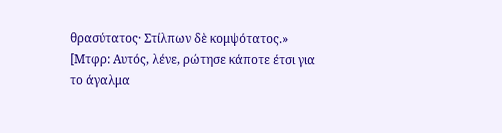θρασύτατος· Στίλπων δὲ κομψότατος.»
[Μτφρ: Αυτός, λένε, ρώτησε κάποτε έτσι για το άγαλμα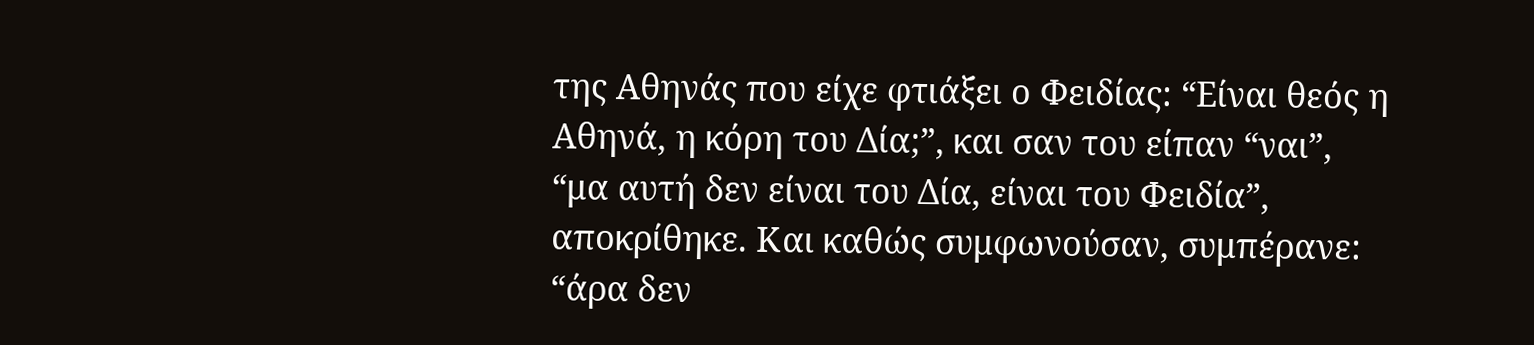της Αθηνάς που είχε φτιάξει ο Φειδίας: “Είναι θεός η Αθηνά, η κόρη του Δία;”, και σαν του είπαν “ναι”, “μα αυτή δεν είναι του Δία, είναι του Φειδία”, αποκρίθηκε. Και καθώς συμφωνούσαν, συμπέρανε: “άρα δεν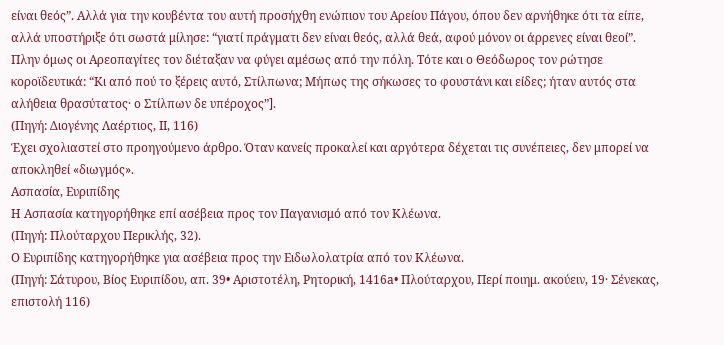είναι θεός”. Αλλά για την κουβέντα του αυτή προσήχθη ενώπιον του Αρείου Πάγου, όπου δεν αρνήθηκε ότι τα είπε, αλλά υποστήριξε ότι σωστά μίλησε: “γιατί πράγματι δεν είναι θεός, αλλά θεά, αφού μόνον οι άρρενες είναι θεοί”. Πλην όμως οι Αρεοπαγίτες τον διέταξαν να φύγει αμέσως από την πόλη. Τότε και ο Θεόδωρος τον ρώτησε κοροϊδευτικά: “Κι από πού το ξέρεις αυτό, Στίλπωνα; Μήπως της σήκωσες το φουστάνι και είδες; ήταν αυτός στα αλήθεια θρασύτατος· ο Στίλπων δε υπέροχος”].
(Πηγή: Διογένης Λαέρτιος, II, 116)
Έχει σχολιαστεί στο προηγούμενο άρθρο. Όταν κανείς προκαλεί και αργότερα δέχεται τις συνέπειες, δεν μπορεί να αποκληθεί «διωγμός».
Ασπασία, Ευριπίδης
Η Ασπασία κατηγορήθηκε επί ασέβεια προς τον Παγανισμό από τον Κλέωνα.
(Πηγή: Πλούταρχου Περικλής, 32).
Ο Ευριπίδης κατηγορήθηκε για ασέβεια προς την Ειδωλολατρία από τον Κλέωνα.
(Πηγή: Σάτυρου, Βίος Ευριπίδου, απ. 39• Αριστοτέλη, Ρητορική, 1416a• Πλούταρχου, Περί ποιημ. ακούειν, 19· Σένεκας, επιστολή 116)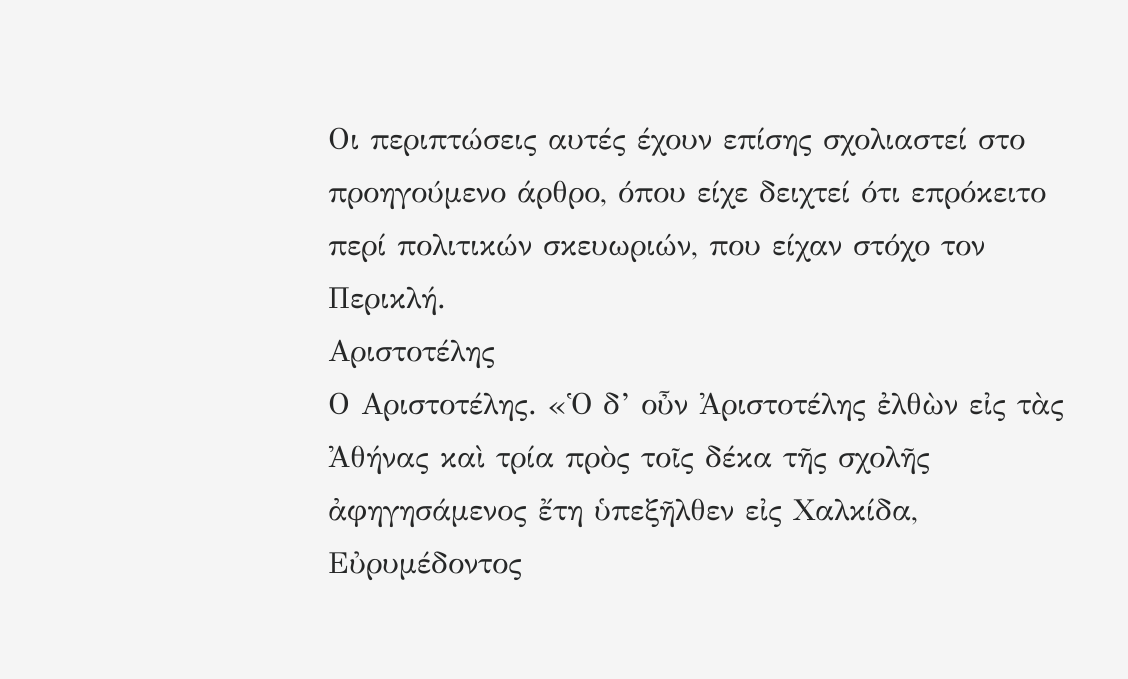Οι περιπτώσεις αυτές έχουν επίσης σχολιαστεί στο προηγούμενο άρθρο, όπου είχε δειχτεί ότι επρόκειτο περί πολιτικών σκευωριών, που είχαν στόχο τον Περικλή.
Αριστοτέλης
Ο Αριστοτέλης. «Ὁ δ’ οὖν Ἀριστοτέλης ἐλθὼν εἰς τὰς Ἀθήνας καὶ τρία πρὸς τοῖς δέκα τῆς σχολῆς ἀφηγησάμενος ἔτη ὑπεξῆλθεν εἰς Χαλκίδα, Εὐρυμέδοντος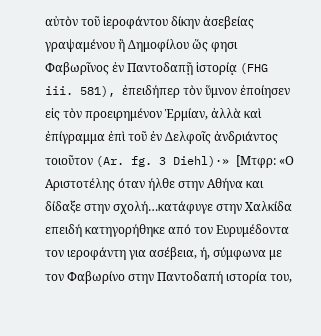αὐτὸν τοῦ ἱεροφάντου δίκην ἀσεβείας γραψαμένου ἢ Δημοφίλου ὥς φησι Φαβωρῖνος ἐν Παντοδαπῇ ἱστορίᾳ (FHG iii. 581), ἐπειδήπερ τὸν ὕμνον ἐποίησεν εἰς τὸν προειρημένον Ἑρμίαν, ἀλλὰ καὶ ἐπίγραμμα ἐπὶ τοῦ ἐν Δελφοῖς ἀνδριάντος τοιοῦτον (Ar. fg. 3 Diehl)·» [Μτφρ: «Ο Αριστοτέλης όταν ήλθε στην Αθήνα και δίδαξε στην σχολή…κατάφυγε στην Χαλκίδα επειδή κατηγορήθηκε από τον Ευρυμέδοντα τον ιεροφάντη για ασέβεια, ή, σύμφωνα με τον Φαβωρίνο στην Παντοδαπή ιστορία του,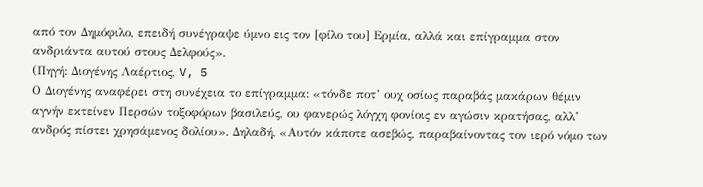από τον Δημόφιλο, επειδή συνέγραψε ύμνο εις τον [φίλο του] Ερμία, αλλά και επίγραμμα στον ανδριάντα αυτού στους Δελφούς».
(Πηγή: Διογένης Λαέρτιος, V, 5
Ο Διογένης αναφέρει στη συνέχεια το επίγραμμα: «τόνδε ποτ’ ουχ οσίως παραβάς μακάρων θέμιν αγνήν εκτείνεν Περσών τοξοφόρων βασιλεύς, ου φανερώς λόγχη φονίοις εν αγώσιν κρατήσας, αλλ’ ανδρός πίστει χρησάμενος δολίου». Δηλαδή, «Αυτόν κάποτε ασεβώς, παραβαίνοντας τον ιερό νόμο των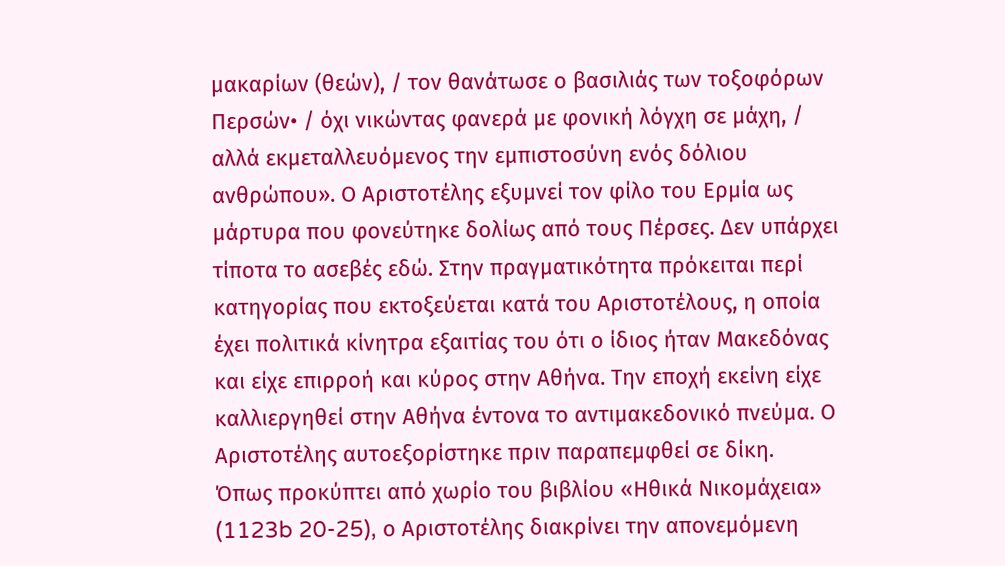μακαρίων (θεών), / τον θανάτωσε ο βασιλιάς των τοξοφόρων Περσών• / όχι νικώντας φανερά με φονική λόγχη σε μάχη, / αλλά εκμεταλλευόμενος την εμπιστοσύνη ενός δόλιου ανθρώπου». Ο Αριστοτέλης εξυμνεί τον φίλο του Ερμία ως μάρτυρα που φονεύτηκε δολίως από τους Πέρσες. Δεν υπάρχει τίποτα το ασεβές εδώ. Στην πραγματικότητα πρόκειται περί κατηγορίας που εκτοξεύεται κατά του Αριστοτέλους, η οποία έχει πολιτικά κίνητρα εξαιτίας του ότι ο ίδιος ήταν Μακεδόνας και είχε επιρροή και κύρος στην Αθήνα. Την εποχή εκείνη είχε καλλιεργηθεί στην Αθήνα έντονα το αντιμακεδονικό πνεύμα. Ο Αριστοτέλης αυτοεξορίστηκε πριν παραπεμφθεί σε δίκη.
Όπως προκύπτει από χωρίο του βιβλίου «Ηθικά Νικομάχεια» (1123b 20-25), ο Αριστοτέλης διακρίνει την απονεμόμενη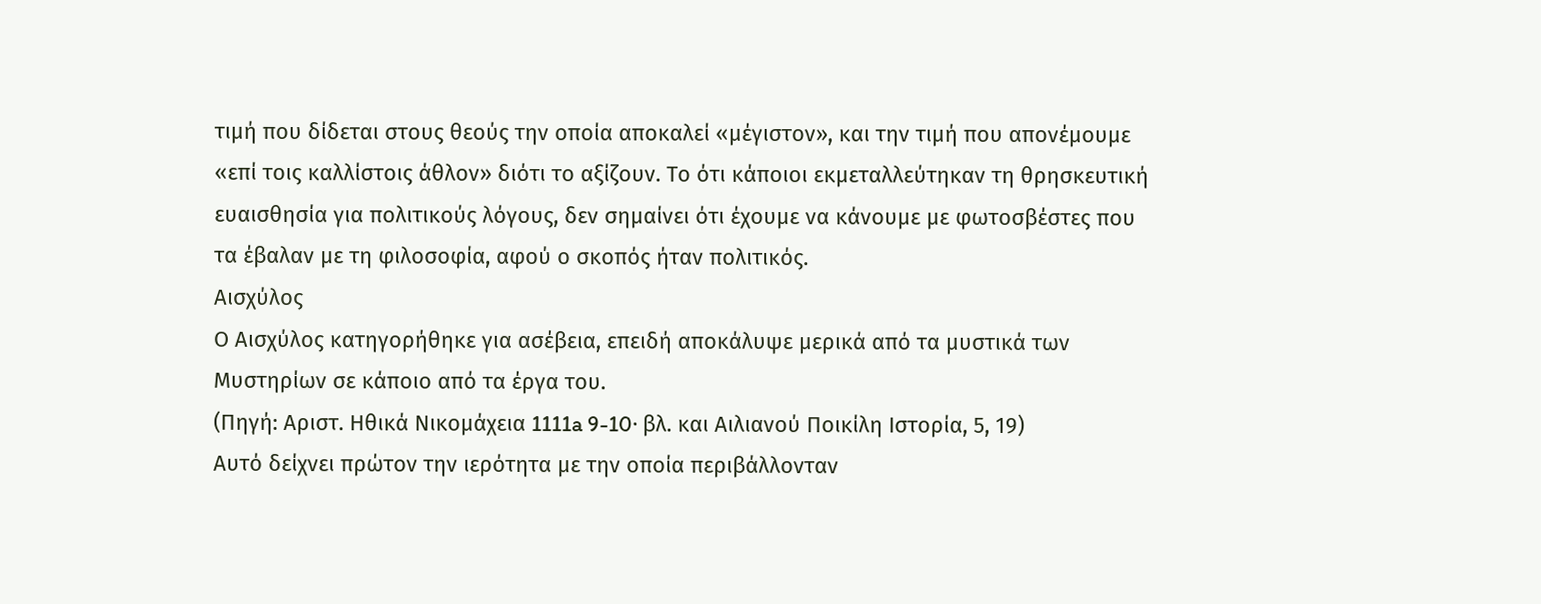τιμή που δίδεται στους θεούς την οποία αποκαλεί «μέγιστον», και την τιμή που απονέμουμε «επί τοις καλλίστοις άθλον» διότι το αξίζουν. Το ότι κάποιοι εκμεταλλεύτηκαν τη θρησκευτική ευαισθησία για πολιτικούς λόγους, δεν σημαίνει ότι έχουμε να κάνουμε με φωτοσβέστες που τα έβαλαν με τη φιλοσοφία, αφού ο σκοπός ήταν πολιτικός.
Αισχύλος
Ο Αισχύλος κατηγορήθηκε για ασέβεια, επειδή αποκάλυψε μερικά από τα μυστικά των Μυστηρίων σε κάποιο από τα έργα του.
(Πηγή: Αριστ. Ηθικά Νικομάχεια 1111a 9-10· βλ. και Αιλιανού Ποικίλη Ιστορία, 5, 19)
Αυτό δείχνει πρώτον την ιερότητα με την οποία περιβάλλονταν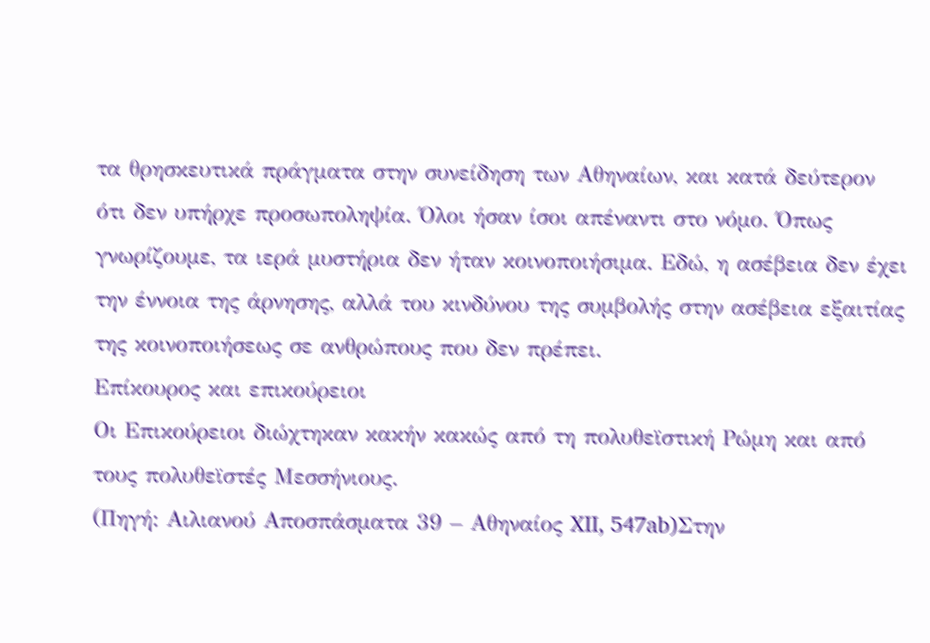τα θρησκευτικά πράγματα στην συνείδηση των Αθηναίων, και κατά δεύτερον ότι δεν υπήρχε προσωποληψία. Όλοι ήσαν ίσοι απέναντι στο νόμο. Όπως γνωρίζουμε, τα ιερά μυστήρια δεν ήταν κοινοποιήσιμα. Εδώ, η ασέβεια δεν έχει την έννοια της άρνησης, αλλά του κινδύνου της συμβολής στην ασέβεια εξαιτίας της κοινοποιήσεως σε ανθρώπους που δεν πρέπει.
Επίκουρος και επικούρειοι
Οι Επικούρειοι διώχτηκαν κακήν κακώς από τη πολυθεϊστική Ρώμη και από τους πολυθεϊστές Μεσσήνιους.
(Πηγή: Αιλιανού Αποσπάσματα 39 – Αθηναίος XII, 547ab)Στην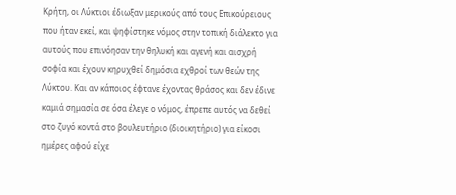Κρήτη, οι Λύκτιοι έδιωξαν μερικούς από τους Επικούρειους που ήταν εκεί, και ψηφίστηκε νόμος στην τοπική διάλεκτο για αυτούς που επινόησαν την θηλυκή και αγενή και αισχρή σοφία και έχουν κηρυχθεί δημόσια εχθροί των θεών της Λύκτου. Και αν κάποιος έφτανε έχοντας θράσος και δεν έδινε καμιά σημασία σε όσα έλεγε ο νόμος, έπρεπε αυτός να δεθεί στο ζυγό κοντά στο βουλευτήριο (διοικητήριο) για είκοσι ημέρες αφού είχε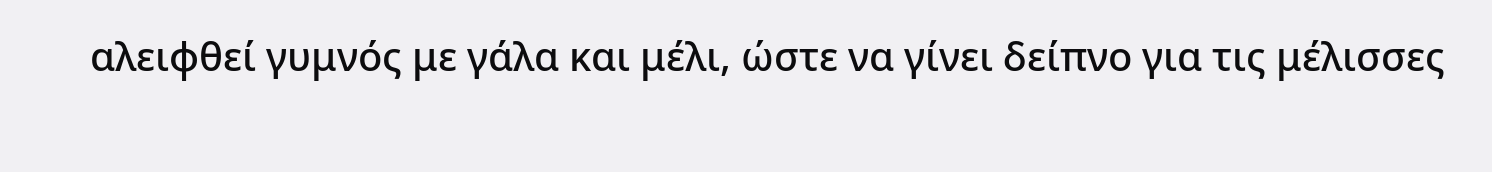αλειφθεί γυμνός με γάλα και μέλι, ώστε να γίνει δείπνο για τις μέλισσες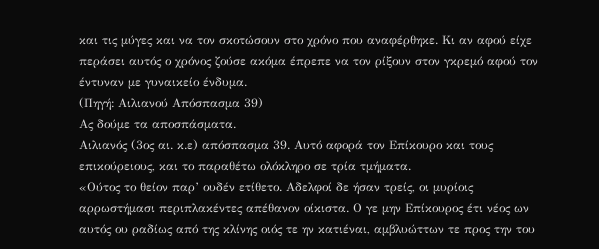και τις μύγες και να τον σκοτώσουν στο χρόνο που αναφέρθηκε. Κι αν αφού είχε περάσει αυτός ο χρόνος ζούσε ακόμα έπρεπε να τον ρίξουν στον γκρεμό αφού τον έντυναν με γυναικείο ένδυμα.
(Πηγή: Αιλιανού Απόσπασμα 39)
Ας δούμε τα αποσπάσματα.
Αιλιανός (3ος αι. κ.ε) απόσπασμα 39. Αυτό αφορά τον Επίκουρο και τους επικούρειους, και το παραθέτω ολόκληρο σε τρία τμήματα.
«Ούτος το θείον παρ’ ουδέν ετίθετο. Αδελφοί δε ήσαν τρείς, οι μυρίοις αρρωστήμασι περιπλακέντες απέθανον οίκιστα. Ο γε μην Επίκουρος έτι νέος ων αυτός ου ραδίως από της κλίνης οιός τε ην κατιέναι, αμβλυώττων τε προς την του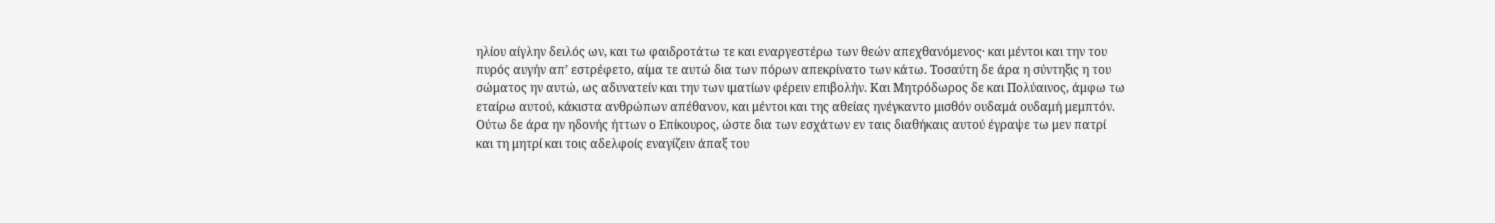ηλίου αίγλην δειλός ων, και τω φαιδροτάτω τε και εναργεστέρω των θεών απεχθανόμενος· και μέντοι και την του πυρός αυγήν απ’ εστρέφετο, αίμα τε αυτώ δια των πόρων απεκρίνατο των κάτω. Τοσαύτη δε άρα η σύντηξις η του σώματος ην αυτώ, ως αδυνατείν και την των ιματίων φέρειν επιβολήν. Και Μητρόδωρος δε και Πολύαινος, άμφω τω εταίρω αυτού, κάκιστα ανθρώπων απέθανον, και μέντοι και της αθείας ηνέγκαντο μισθόν ουδαμά ουδαμή μεμπτόν. Ούτω δε άρα ην ηδονής ήττων ο Επίκουρος, ώστε δια των εσχάτων εν ταις διαθήκαις αυτού έγραψε τω μεν πατρί και τη μητρί και τοις αδελφοίς εναγίζειν άπαξ του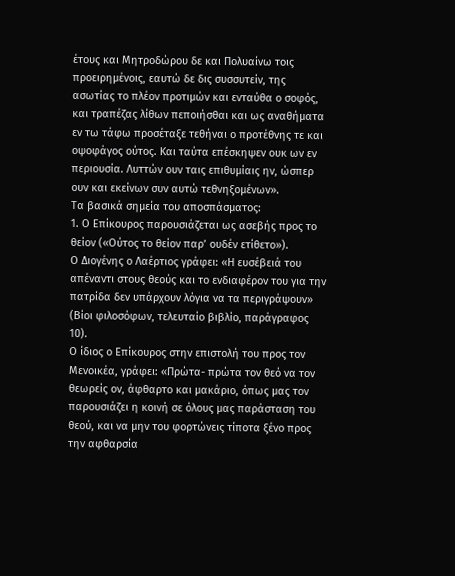έτους και Μητροδώρου δε και Πολυαίνω τοις προειρημένοις, εαυτώ δε δις συσσυτείν, της ασωτίας το πλέον προτιμών και ενταύθα ο σοφός, και τραπέζας λίθων πεποιήσθαι και ως αναθήματα εν τω τάφω προσέταξε τεθήναι ο προτέθνης τε και οψοφάγος ούτος. Και ταύτα επέσκηψεν ουκ ων εν περιουσία. Λυττών ουν ταις επιθυμίαις ην, ώσπερ ουν και εκείνων συν αυτώ τεθνηξομένων».
Τα βασικά σημεία του αποσπάσματος:
1. Ο Επίκουρος παρουσιάζεται ως ασεβής προς το θείον («Ούτος το θείον παρ’ ουδέν ετίθετο»).
Ο Διογένης ο Λαέρτιος γράφει: «Η ευσέβειά του απέναντι στους θεούς και το ενδιαφέρον του για την πατρίδα δεν υπάρχουν λόγια να τα περιγράψουν» (Βίοι φιλοσόφων, τελευταίο βιβλίο, παράγραφος 10).
Ο ίδιος ο Επίκουρος στην επιστολή του προς τον Μενοικέα, γράφει: «Πρώτα- πρώτα τον θεό να τον θεωρείς ον, άφθαρτο και μακάριο, όπως μας τον παρουσιάζει η κοινή σε όλους μας παράσταση του θεού, και να μην του φορτώνεις τίποτα ξένο προς την αφθαρσία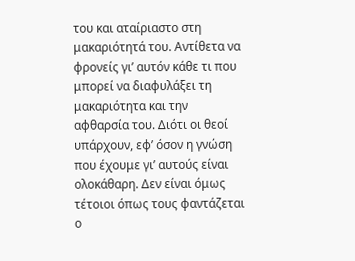του και αταίριαστο στη μακαριότητά του. Αντίθετα να φρονείς γι’ αυτόν κάθε τι που μπορεί να διαφυλάξει τη μακαριότητα και την αφθαρσία του. Διότι οι θεοί υπάρχουν, εφ’ όσον η γνώση που έχουμε γι’ αυτούς είναι ολοκάθαρη. Δεν είναι όμως τέτοιοι όπως τους φαντάζεται ο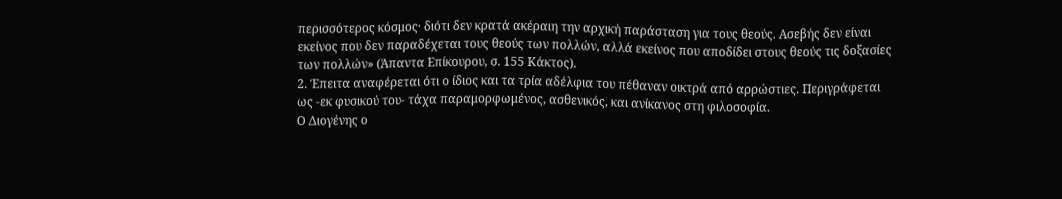περισσότερος κόσμος· διότι δεν κρατά ακέραιη την αρχική παράσταση για τους θεούς. Ασεβής δεν είναι εκείνος που δεν παραδέχεται τους θεούς των πολλών, αλλά εκείνος που αποδίδει στους θεούς τις δοξασίες των πολλών» (Άπαντα Επίκουρου, σ. 155 Κάκτος).
2. Έπειτα αναφέρεται ότι ο ίδιος και τα τρία αδέλφια του πέθαναν οικτρά από αρρώστιες. Περιγράφεται ως -εκ φυσικού του- τάχα παραμορφωμένος, ασθενικός, και ανίκανος στη φιλοσοφία.
Ο Διογένης ο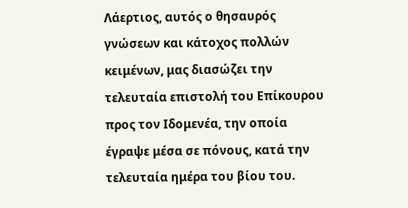Λάερτιος, αυτός ο θησαυρός γνώσεων και κάτοχος πολλών κειμένων, μας διασώζει την τελευταία επιστολή του Επίκουρου προς τον Ιδομενέα, την οποία έγραψε μέσα σε πόνους, κατά την τελευταία ημέρα του βίου του.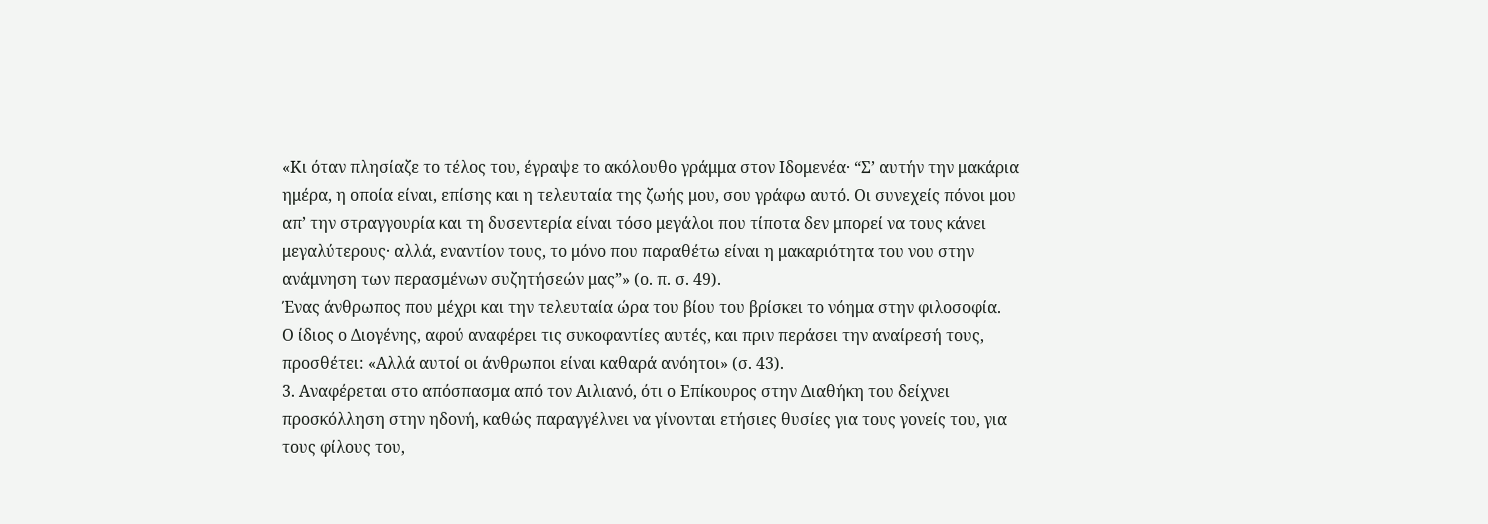«Κι όταν πλησίαζε το τέλος του, έγραψε το ακόλουθο γράμμα στον Ιδομενέα· “Σ’ αυτήν την μακάρια ημέρα, η οποία είναι, επίσης και η τελευταία της ζωής μου, σου γράφω αυτό. Οι συνεχείς πόνοι μου απ’ την στραγγουρία και τη δυσεντερία είναι τόσο μεγάλοι που τίποτα δεν μπορεί να τους κάνει μεγαλύτερους· αλλά, εναντίον τους, το μόνο που παραθέτω είναι η μακαριότητα του νου στην ανάμνηση των περασμένων συζητήσεών μας”» (ο. π. σ. 49).
Ένας άνθρωπος που μέχρι και την τελευταία ώρα του βίου του βρίσκει το νόημα στην φιλοσοφία.
Ο ίδιος ο Διογένης, αφού αναφέρει τις συκοφαντίες αυτές, και πριν περάσει την αναίρεσή τους, προσθέτει: «Αλλά αυτοί οι άνθρωποι είναι καθαρά ανόητοι» (σ. 43).
3. Αναφέρεται στο απόσπασμα από τον Αιλιανό, ότι ο Επίκουρος στην Διαθήκη του δείχνει προσκόλληση στην ηδονή, καθώς παραγγέλνει να γίνονται ετήσιες θυσίες για τους γονείς του, για τους φίλους του,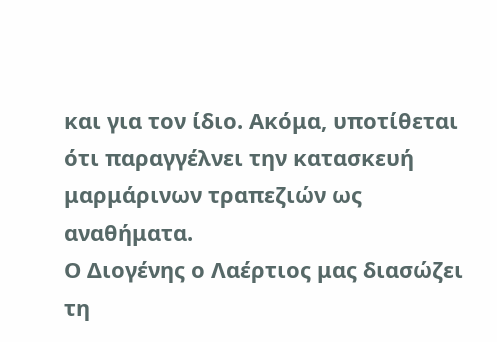και για τον ίδιο. Ακόμα, υποτίθεται ότι παραγγέλνει την κατασκευή μαρμάρινων τραπεζιών ως αναθήματα.
Ο Διογένης ο Λαέρτιος μας διασώζει τη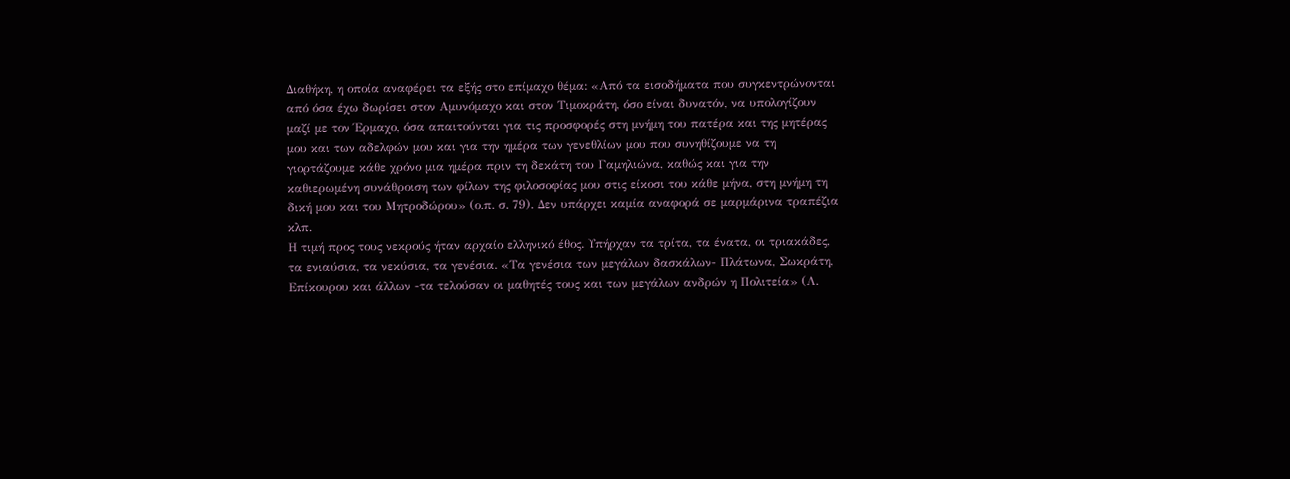Διαθήκη, η οποία αναφέρει τα εξής στο επίμαχο θέμα: «Από τα εισοδήματα που συγκεντρώνονται από όσα έχω δωρίσει στον Αμυνόμαχο και στον Τιμοκράτη, όσο είναι δυνατόν, να υπολογίζουν μαζί με τον Έρμαχο, όσα απαιτούνται για τις προσφορές στη μνήμη του πατέρα και της μητέρας μου και των αδελφών μου και για την ημέρα των γενεθλίων μου που συνηθίζουμε να τη γιορτάζουμε κάθε χρόνο μια ημέρα πριν τη δεκάτη του Γαμηλιώνα, καθώς και για την καθιερωμένη συνάθροιση των φίλων της φιλοσοφίας μου στις είκοσι του κάθε μήνα, στη μνήμη τη δική μου και του Μητροδώρου» (ο.π. σ. 79). Δεν υπάρχει καμία αναφορά σε μαρμάρινα τραπέζια κλπ.
Η τιμή προς τους νεκρούς ήταν αρχαίο ελληνικό έθος. Υπήρχαν τα τρίτα, τα ένατα, οι τριακάδες, τα ενιαύσια, τα νεκύσια, τα γενέσια. «Τα γενέσια των μεγάλων δασκάλων- Πλάτωνα, Σωκράτη, Επίκουρου και άλλων -τα τελούσαν οι μαθητές τους και των μεγάλων ανδρών η Πολιτεία» (Λ.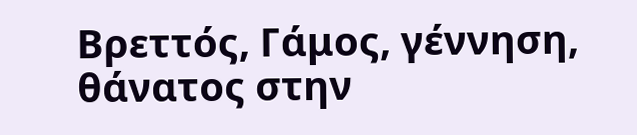Βρεττός, Γάμος, γέννηση, θάνατος στην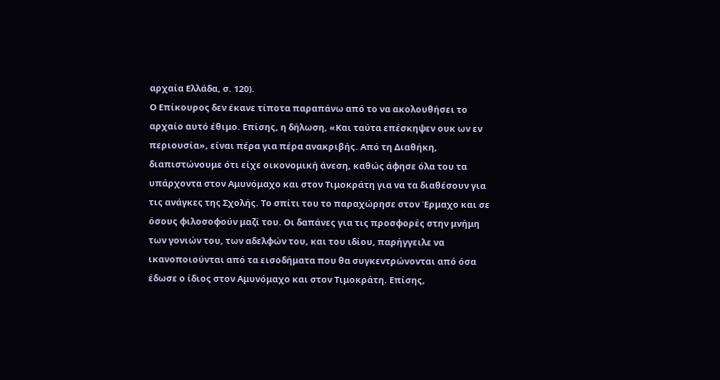αρχαία Ελλάδα, σ. 120).
Ο Επίκουρος δεν έκανε τίποτα παραπάνω από το να ακολουθήσει το αρχαίο αυτό έθιμο. Επίσης, η δήλωση, «Και ταύτα επέσκηψεν ουκ ων εν περιουσία», είναι πέρα για πέρα ανακριβής. Από τη Διαθήκη, διαπιστώνουμε ότι είχε οικονομική άνεση, καθώς άφησε όλα του τα υπάρχοντα στον Αμυνόμαχο και στον Τιμοκράτη για να τα διαθέσουν για τις ανάγκες της Σχολής. Το σπίτι του το παραχώρησε στον Έρμαχο και σε όσους φιλοσοφούν μαζί του. Οι δαπάνες για τις προσφορές στην μνήμη των γονιών του, των αδελφών του, και του ιδίου, παρήγγειλε να ικανοποιούνται από τα εισοδήματα που θα συγκεντρώνονται από όσα έδωσε ο ίδιος στον Αμυνόμαχο και στον Τιμοκράτη. Επίσης,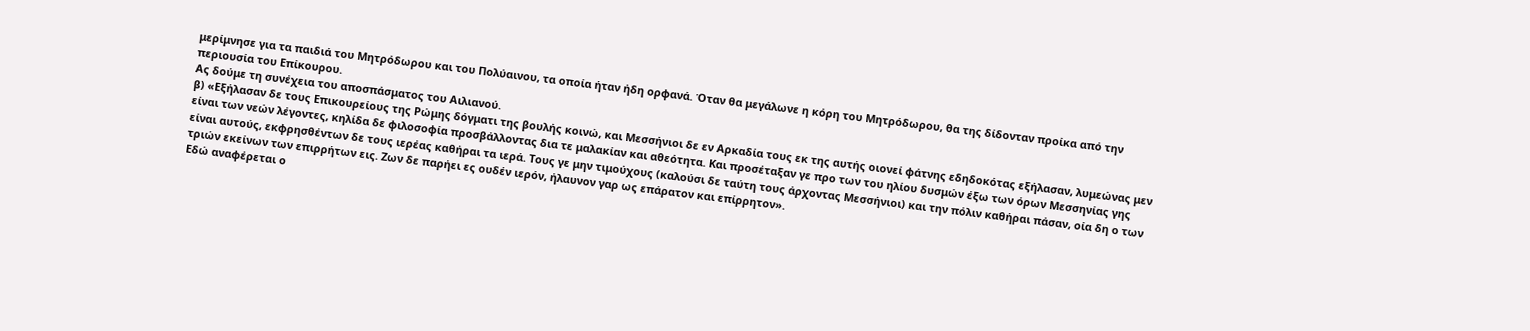μερίμνησε για τα παιδιά του Μητρόδωρου και του Πολύαινου, τα οποία ήταν ήδη ορφανά. Όταν θα μεγάλωνε η κόρη του Μητρόδωρου, θα της δίδονταν προίκα από την περιουσία του Επίκουρου.
Ας δούμε τη συνέχεια του αποσπάσματος του Αιλιανού.
β) «Εξήλασαν δε τους Επικουρείους της Ρώμης δόγματι της βουλής κοινώ, και Μεσσήνιοι δε εν Αρκαδία τους εκ της αυτής οιονεί φάτνης εδηδοκότας εξήλασαν, λυμεώνας μεν είναι των νεών λέγοντες, κηλίδα δε φιλοσοφία προσβάλλοντας δια τε μαλακίαν και αθεότητα. Και προσέταξαν γε προ των του ηλίου δυσμών έξω των όρων Μεσσηνίας γης είναι αυτούς, εκφρησθέντων δε τους ιερέας καθήραι τα ιερά. Τους γε μην τιμούχους (καλούσι δε ταύτη τους άρχοντας Μεσσήνιοι) και την πόλιν καθήραι πάσαν, οία δη ο των τριών εκείνων των επιρρήτων εις. Ζων δε παρήει ες ουδέν ιερόν, ήλαυνον γαρ ως επάρατον και επίρρητον».
Εδώ αναφέρεται ο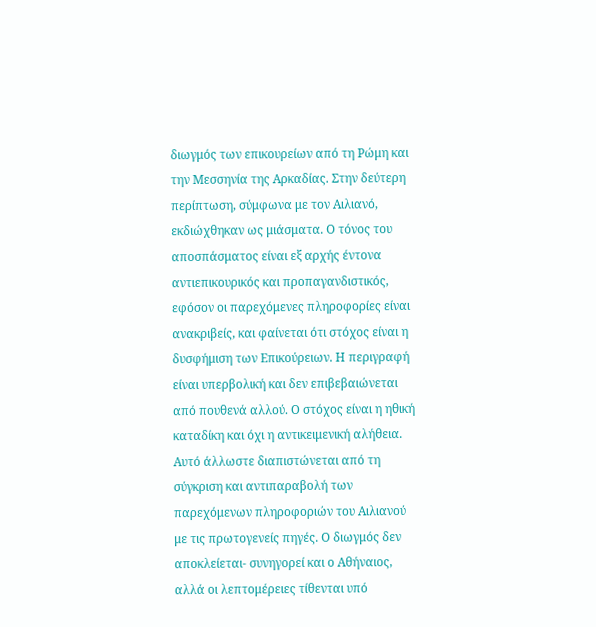διωγμός των επικουρείων από τη Ρώμη και την Μεσσηνία της Αρκαδίας. Στην δεύτερη περίπτωση, σύμφωνα με τον Αιλιανό, εκδιώχθηκαν ως μιάσματα. Ο τόνος του αποσπάσματος είναι εξ αρχής έντονα αντιεπικουρικός και προπαγανδιστικός, εφόσον οι παρεχόμενες πληροφορίες είναι ανακριβείς, και φαίνεται ότι στόχος είναι η δυσφήμιση των Επικούρειων. Η περιγραφή είναι υπερβολική και δεν επιβεβαιώνεται από πουθενά αλλού. Ο στόχος είναι η ηθική καταδίκη και όχι η αντικειμενική αλήθεια. Αυτό άλλωστε διαπιστώνεται από τη σύγκριση και αντιπαραβολή των παρεχόμενων πληροφοριών του Αιλιανού με τις πρωτογενείς πηγές. Ο διωγμός δεν αποκλείεται- συνηγορεί και ο Αθήναιος, αλλά οι λεπτομέρειες τίθενται υπό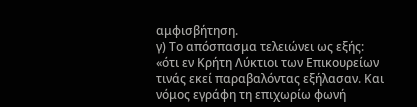αμφισβήτηση.
γ) Το απόσπασμα τελειώνει ως εξής:
«ότι εν Κρήτη Λύκτιοι των Επικουρείων τινάς εκεί παραβαλόντας εξήλασαν. Και νόμος εγράφη τη επιχωρίω φωνή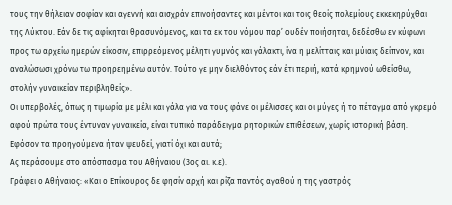τους την θήλειαν σοφίαν και αγεννή και αισχράν επινοήσαντες και μέντοι και τοις θεοίς πολεμίους εκκεκηρύχθαι της Λύκτου. Εάν δε τις αφίκηται θρασυνόμενος, και τα εκ του νόμου παρ’ ουδέν ποιήσηται, δεδέσθω εν κύφωνι προς τω αρχείω ημερών είκοσιν, επιρρεόμενος μέλητι γυμνός και γάλακτι, ίνα η μελίτταις και μύιαις δείπνον, και αναλώσωσι χρόνω τω προηρεημένω αυτόν. Τούτο γε μην διελθόντος εάν έτι περιή, κατά κρημνού ωθείσθω, στολήν γυναικείαν περιβληθείς».
Οι υπερβολές, όπως η τιμωρία με μέλι και γάλα για να τους φάνε οι μέλισσες και οι μύγες ή το πέταγμα από γκρεμό αφού πρώτα τους έντυναν γυναικεία, είναι τυπικό παράδειγμα ρητορικών επιθέσεων, χωρίς ιστορική βάση. Εφόσον τα προηγούμενα ήταν ψευδεί, γιατί όχι και αυτά;
Ας περάσουμε στο απόσπασμα του Αθήναιου (3ος αι. κ.ε).
Γράφει ο Αθήναιος: «Και ο Επίκουρος δε φησίν αρχή και ρίζα παντός αγαθού η της γαστρός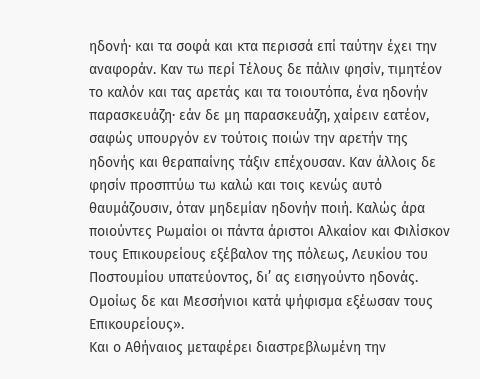ηδονή· και τα σοφά και κτα περισσά επί ταύτην έχει την αναφοράν. Καν τω περί Τέλους δε πάλιν φησίν, τιμητέον το καλόν και τας αρετάς και τα τοιουτόπα, ένα ηδονήν παρασκευάζη· εάν δε μη παρασκευάζη, χαίρειν εατέον, σαφώς υπουργόν εν τούτοις ποιών την αρετήν της ηδονής και θεραπαίνης τάξιν επέχουσαν. Καν άλλοις δε φησίν προσπτύω τω καλώ και τοις κενώς αυτό θαυμάζουσιν, όταν μηδεμίαν ηδονήν ποιή. Καλώς άρα ποιούντες Ρωμαίοι οι πάντα άριστοι Αλκαίον και Φιλίσκον τους Επικουρείους εξέβαλον της πόλεως, Λευκίου του Ποστουμίου υπατεύοντος, δι’ ας εισηγούντο ηδονάς. Ομοίως δε και Μεσσήνιοι κατά ψήφισμα εξέωσαν τους Επικουρείους».
Και ο Αθήναιος μεταφέρει διαστρεβλωμένη την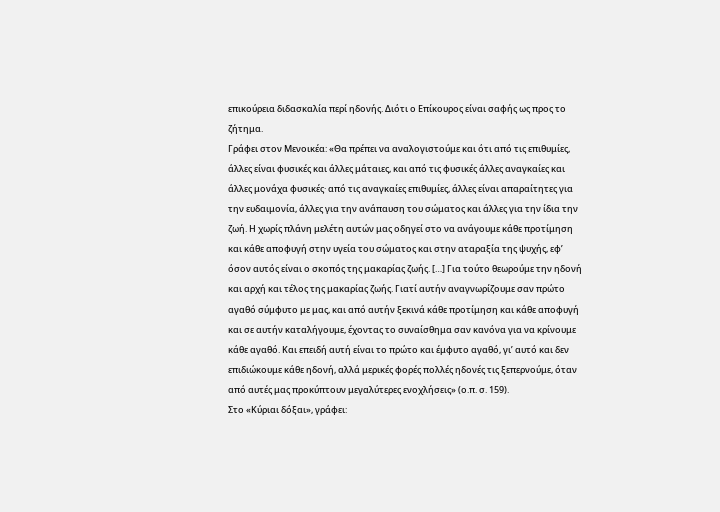επικούρεια διδασκαλία περί ηδονής. Διότι ο Επίκουρος είναι σαφής ως προς το ζήτημα.
Γράφει στον Μενοικέα: «Θα πρέπει να αναλογιστούμε και ότι από τις επιθυμίες, άλλες είναι φυσικές και άλλες μάταιες, και από τις φυσικές άλλες αναγκαίες και άλλες μονάχα φυσικές· από τις αναγκαίες επιθυμίες, άλλες είναι απαραίτητες για την ευδαιμονία, άλλες για την ανάπαυση του σώματος και άλλες για την ίδια την ζωή. Η χωρίς πλάνη μελέτη αυτών μας οδηγεί στο να ανάγουμε κάθε προτίμηση και κάθε αποφυγή στην υγεία του σώματος και στην αταραξία της ψυχής, εφ’ όσον αυτός είναι ο σκοπός της μακαρίας ζωής. […] Για τούτο θεωρούμε την ηδονή και αρχή και τέλος της μακαρίας ζωής. Γιατί αυτήν αναγνωρίζουμε σαν πρώτο αγαθό σύμφυτο με μας, και από αυτήν ξεκινά κάθε προτίμηση και κάθε αποφυγή και σε αυτήν καταλήγουμε, έχοντας το συναίσθημα σαν κανόνα για να κρίνουμε κάθε αγαθό. Και επειδή αυτή είναι το πρώτο και έμφυτο αγαθό, γι’ αυτό και δεν επιδιώκουμε κάθε ηδονή, αλλά μερικές φορές πολλές ηδονές τις ξεπερνούμε, όταν από αυτές μας προκύπτουν μεγαλύτερες ενοχλήσεις» (ο.π. σ. 159).
Στο «Κύριαι δόξαι», γράφει: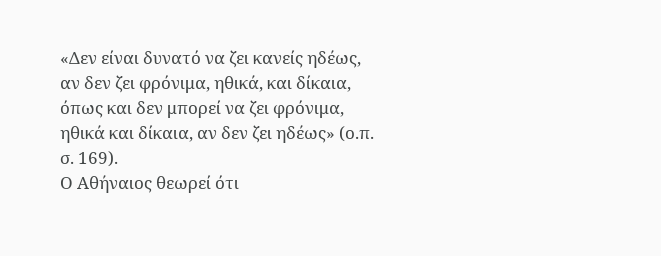«Δεν είναι δυνατό να ζει κανείς ηδέως, αν δεν ζει φρόνιμα, ηθικά, και δίκαια, όπως και δεν μπορεί να ζει φρόνιμα, ηθικά και δίκαια, αν δεν ζει ηδέως» (ο.π. σ. 169).
Ο Αθήναιος θεωρεί ότι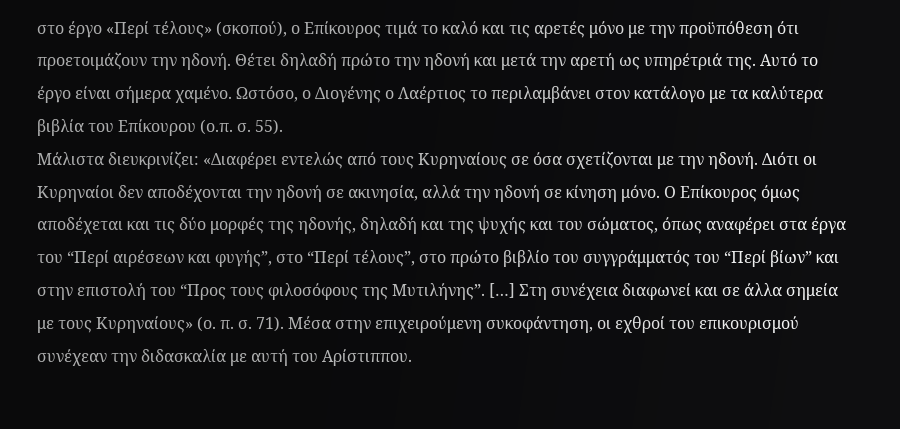στο έργο «Περί τέλους» (σκοπού), ο Επίκουρος τιμά το καλό και τις αρετές μόνο με την προϋπόθεση ότι προετοιμάζουν την ηδονή. Θέτει δηλαδή πρώτο την ηδονή και μετά την αρετή ως υπηρέτριά της. Αυτό το έργο είναι σήμερα χαμένο. Ωστόσο, ο Διογένης ο Λαέρτιος το περιλαμβάνει στον κατάλογο με τα καλύτερα βιβλία του Επίκουρου (ο.π. σ. 55).
Μάλιστα διευκρινίζει: «Διαφέρει εντελώς από τους Κυρηναίους σε όσα σχετίζονται με την ηδονή. Διότι οι Κυρηναίοι δεν αποδέχονται την ηδονή σε ακινησία, αλλά την ηδονή σε κίνηση μόνο. Ο Επίκουρος όμως αποδέχεται και τις δύο μορφές της ηδονής, δηλαδή και της ψυχής και του σώματος, όπως αναφέρει στα έργα του “Περί αιρέσεων και φυγής”, στο “Περί τέλους”, στο πρώτο βιβλίο του συγγράμματός του “Περί βίων” και στην επιστολή του “Προς τους φιλοσόφους της Μυτιλήνης”. […] Στη συνέχεια διαφωνεί και σε άλλα σημεία με τους Κυρηναίους» (ο. π. σ. 71). Μέσα στην επιχειρούμενη συκοφάντηση, οι εχθροί του επικουρισμού συνέχεαν την διδασκαλία με αυτή του Αρίστιππου.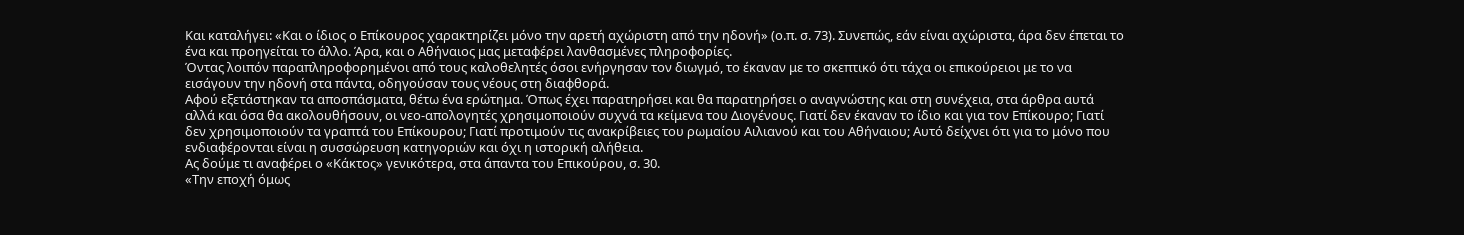Και καταλήγει: «Και ο ίδιος ο Επίκουρος χαρακτηρίζει μόνο την αρετή αχώριστη από την ηδονή» (ο.π. σ. 73). Συνεπώς, εάν είναι αχώριστα, άρα δεν έπεται το ένα και προηγείται το άλλο. Άρα, και ο Αθήναιος μας μεταφέρει λανθασμένες πληροφορίες.
Όντας λοιπόν παραπληροφορημένοι από τους καλοθελητές όσοι ενήργησαν τον διωγμό, το έκαναν με το σκεπτικό ότι τάχα οι επικούρειοι με το να εισάγουν την ηδονή στα πάντα, οδηγούσαν τους νέους στη διαφθορά.
Αφού εξετάστηκαν τα αποσπάσματα, θέτω ένα ερώτημα. Όπως έχει παρατηρήσει και θα παρατηρήσει ο αναγνώστης και στη συνέχεια, στα άρθρα αυτά αλλά και όσα θα ακολουθήσουν, οι νεο-απολογητές χρησιμοποιούν συχνά τα κείμενα του Διογένους. Γιατί δεν έκαναν το ίδιο και για τον Επίκουρο; Γιατί δεν χρησιμοποιούν τα γραπτά του Επίκουρου; Γιατί προτιμούν τις ανακρίβειες του ρωμαίου Αιλιανού και του Αθήναιου; Αυτό δείχνει ότι για το μόνο που ενδιαφέρονται είναι η συσσώρευση κατηγοριών και όχι η ιστορική αλήθεια.
Ας δούμε τι αναφέρει ο «Κάκτος» γενικότερα, στα άπαντα του Επικούρου, σ. 30.
«Την εποχή όμως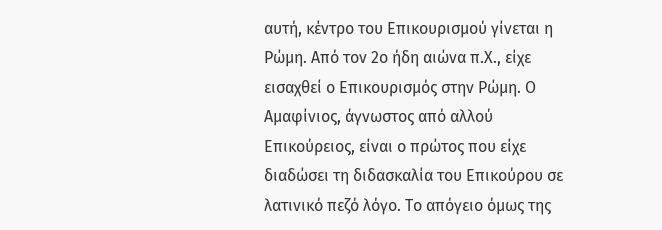αυτή, κέντρο του Επικουρισμού γίνεται η Ρώμη. Από τον 2ο ήδη αιώνα π.Χ., είχε εισαχθεί ο Επικουρισμός στην Ρώμη. Ο Αμαφίνιος, άγνωστος από αλλού Επικούρειος, είναι ο πρώτος που είχε διαδώσει τη διδασκαλία του Επικούρου σε λατινικό πεζό λόγο. Το απόγειο όμως της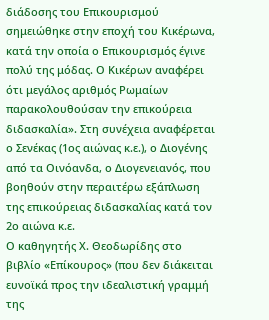διάδοσης του Επικουρισμού σημειώθηκε στην εποχή του Κικέρωνα, κατά την οποία ο Επικουρισμός έγινε πολύ της μόδας. Ο Κικέρων αναφέρει ότι μεγάλος αριθμός Ρωμαίων παρακολουθούσαν την επικούρεια διδασκαλία». Στη συνέχεια αναφέρεται ο Σενέκας (1ος αιώνας κ.ε.), ο Διογένης από τα Οινόανδα, ο Διογενειανός, που βοηθούν στην περαιτέρω εξάπλωση της επικούρειας διδασκαλίας κατά τον 2ο αιώνα κ.ε.
Ο καθηγητής Χ. Θεοδωρίδης στο βιβλίο «Επίκουρος» (που δεν διάκειται ευνοϊκά προς την ιδεαλιστική γραμμή της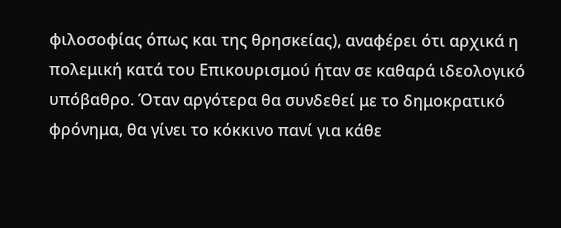φιλοσοφίας όπως και της θρησκείας), αναφέρει ότι αρχικά η πολεμική κατά του Επικουρισμού ήταν σε καθαρά ιδεολογικό υπόβαθρο. Όταν αργότερα θα συνδεθεί με το δημοκρατικό φρόνημα, θα γίνει το κόκκινο πανί για κάθε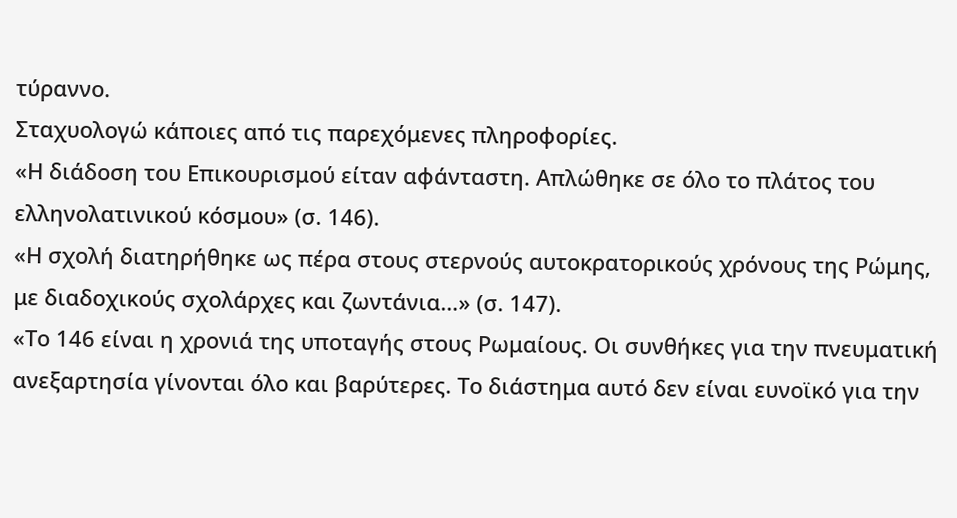τύραννο.
Σταχυολογώ κάποιες από τις παρεχόμενες πληροφορίες.
«Η διάδοση του Επικουρισμού είταν αφάνταστη. Απλώθηκε σε όλο το πλάτος του ελληνολατινικού κόσμου» (σ. 146).
«Η σχολή διατηρήθηκε ως πέρα στους στερνούς αυτοκρατορικούς χρόνους της Ρώμης, με διαδοχικούς σχολάρχες και ζωντάνια…» (σ. 147).
«Το 146 είναι η χρονιά της υποταγής στους Ρωμαίους. Οι συνθήκες για την πνευματική ανεξαρτησία γίνονται όλο και βαρύτερες. Το διάστημα αυτό δεν είναι ευνοϊκό για την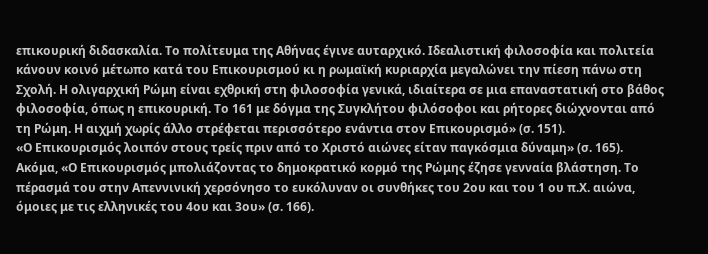επικουρική διδασκαλία. Το πολίτευμα της Αθήνας έγινε αυταρχικό. Ιδεαλιστική φιλοσοφία και πολιτεία κάνουν κοινό μέτωπο κατά του Επικουρισμού κι η ρωμαϊκή κυριαρχία μεγαλώνει την πίεση πάνω στη Σχολή. Η ολιγαρχική Ρώμη είναι εχθρική στη φιλοσοφία γενικά, ιδιαίτερα σε μια επαναστατική στο βάθος φιλοσοφία, όπως η επικουρική. Το 161 με δόγμα της Συγκλήτου φιλόσοφοι και ρήτορες διώχνονται από τη Ρώμη. Η αιχμή χωρίς άλλο στρέφεται περισσότερο ενάντια στον Επικουρισμό» (σ. 151).
«Ο Επικουρισμός λοιπόν στους τρείς πριν από το Χριστό αιώνες είταν παγκόσμια δύναμη» (σ. 165).
Ακόμα, «Ο Επικουρισμός μπολιάζοντας το δημοκρατικό κορμό της Ρώμης έζησε γενναία βλάστηση. Το πέρασμά του στην Απεννινική χερσόνησο το ευκόλυναν οι συνθήκες του 2ου και του 1 ου π.Χ. αιώνα, όμοιες με τις ελληνικές του 4ου και 3ου» (σ. 166).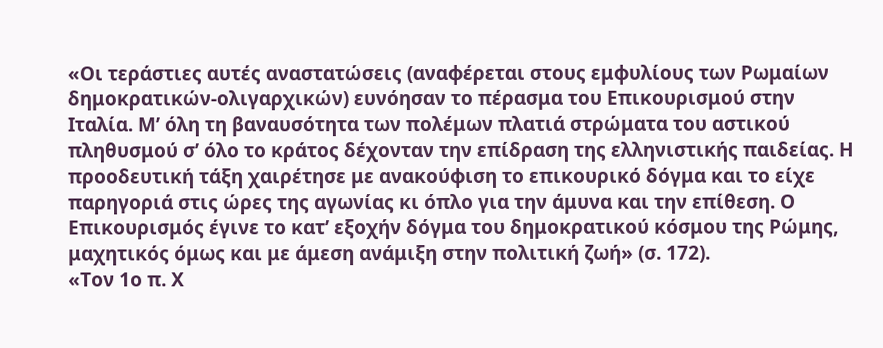«Οι τεράστιες αυτές αναστατώσεις (αναφέρεται στους εμφυλίους των Ρωμαίων δημοκρατικών-ολιγαρχικών) ευνόησαν το πέρασμα του Επικουρισμού στην Ιταλία. Μ’ όλη τη βαναυσότητα των πολέμων πλατιά στρώματα του αστικού πληθυσμού σ’ όλο το κράτος δέχονταν την επίδραση της ελληνιστικής παιδείας. Η προοδευτική τάξη χαιρέτησε με ανακούφιση το επικουρικό δόγμα και το είχε παρηγοριά στις ώρες της αγωνίας κι όπλο για την άμυνα και την επίθεση. Ο Επικουρισμός έγινε το κατ’ εξοχήν δόγμα του δημοκρατικού κόσμου της Ρώμης, μαχητικός όμως και με άμεση ανάμιξη στην πολιτική ζωή» (σ. 172).
«Τον 1ο π. Χ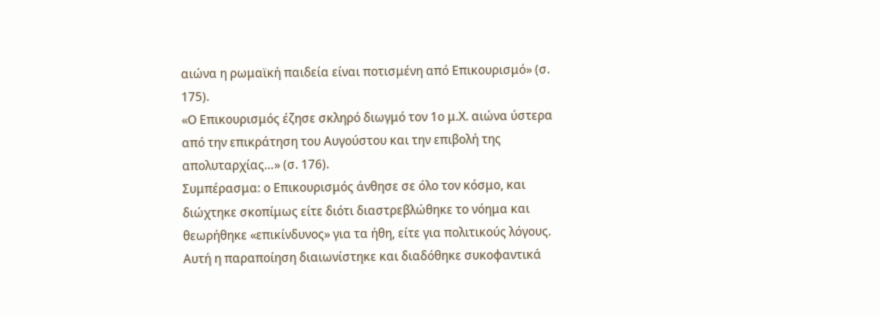αιώνα η ρωμαϊκή παιδεία είναι ποτισμένη από Επικουρισμό» (σ. 175).
«Ο Επικουρισμός έζησε σκληρό διωγμό τον 1ο μ.Χ. αιώνα ύστερα από την επικράτηση του Αυγούστου και την επιβολή της απολυταρχίας…» (σ. 176).
Συμπέρασμα: ο Επικουρισμός άνθησε σε όλο τον κόσμο, και διώχτηκε σκοπίμως είτε διότι διαστρεβλώθηκε το νόημα και θεωρήθηκε «επικίνδυνος» για τα ήθη, είτε για πολιτικούς λόγους. Αυτή η παραποίηση διαιωνίστηκε και διαδόθηκε συκοφαντικά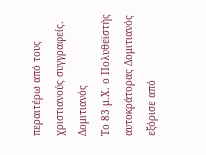περαιτέρω από τους χριστιανούς συγγραφείς.
Δομιτιανός
Το 83 μ.Χ. ο Πολυθεϊστής αυτοκράτορας Δομιτιανός εξόρισε από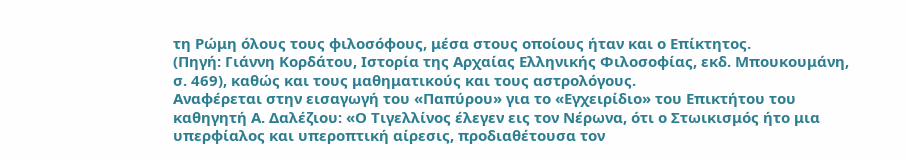τη Ρώμη όλους τους φιλοσόφους, μέσα στους οποίους ήταν και ο Επίκτητος.
(Πηγή: Γιάννη Κορδάτου, Ιστορία της Αρχαίας Ελληνικής Φιλοσοφίας, εκδ. Μπουκουμάνη, σ. 469), καθώς και τους μαθηματικούς και τους αστρολόγους.
Αναφέρεται στην εισαγωγή του «Παπύρου» για το «Εγχειρίδιο» του Επικτήτου του καθηγητή Α. Δαλέζιου: «Ο Τιγελλίνος έλεγεν εις τον Νέρωνα, ότι ο Στωικισμός ήτο μια υπερφίαλος και υπεροπτική αίρεσις, προδιαθέτουσα τον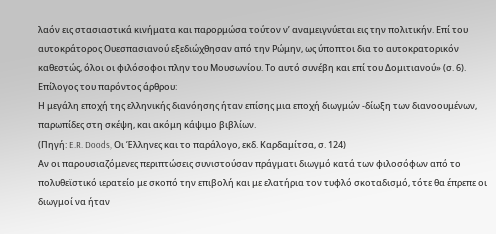λαόν εις στασιαστικά κινήματα και παρορμώσα τούτον ν’ αναμειγνύεται εις την πολιτικήν. Επί του αυτοκράτορος Ουεσπασιανού εξεδιώχθησαν από την Ρώμην, ως ύποπτοι δια το αυτοκρατορικόν καθεστώς, όλοι οι φιλόσοφοι πλην του Μουσωνίου. Το αυτό συνέβη και επί του Δομιτιανού» (σ. 6).
Επίλογος του παρόντος άρθρου:
Η μεγάλη εποχή της ελληνικής διανόησης ήταν επίσης μια εποχή διωγμών -δίωξη των διανοουμένων, παρωπίδες στη σκέψη, και ακόμη κάψιμο βιβλίων.
(Πηγή: E.R. Doods, Οι Έλληνες και το παράλογο, εκδ. Καρδαμίτσα, σ. 124)
Αν οι παρουσιαζόμενες περιπτώσεις συνιστούσαν πράγματι διωγμό κατά των φιλοσόφων από το πολυθεϊστικό ιερατείο με σκοπό την επιβολή και με ελατήρια τον τυφλό σκοταδισμό, τότε θα έπρεπε οι διωγμοί να ήταν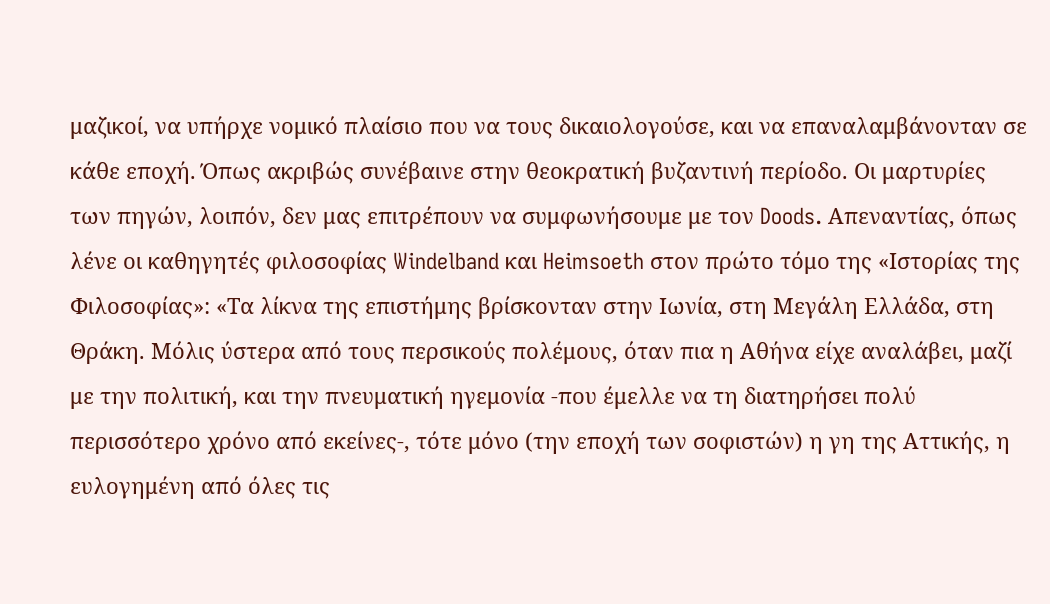μαζικοί, να υπήρχε νομικό πλαίσιο που να τους δικαιολογούσε, και να επαναλαμβάνονταν σε κάθε εποχή. Όπως ακριβώς συνέβαινε στην θεοκρατική βυζαντινή περίοδο. Οι μαρτυρίες των πηγών, λοιπόν, δεν μας επιτρέπουν να συμφωνήσουμε με τον Doods. Απεναντίας, όπως λένε οι καθηγητές φιλοσοφίας Windelband και Heimsoeth στον πρώτο τόμο της «Ιστορίας της Φιλοσοφίας»: «Τα λίκνα της επιστήμης βρίσκονταν στην Ιωνία, στη Μεγάλη Ελλάδα, στη Θράκη. Μόλις ύστερα από τους περσικούς πολέμους, όταν πια η Αθήνα είχε αναλάβει, μαζί με την πολιτική, και την πνευματική ηγεμονία -που έμελλε να τη διατηρήσει πολύ περισσότερο χρόνο από εκείνες-, τότε μόνο (την εποχή των σοφιστών) η γη της Αττικής, η ευλογημένη από όλες τις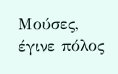Μούσες, έγινε πόλος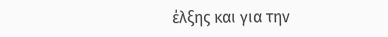έλξης και για την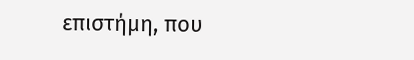επιστήμη, που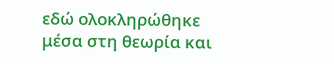εδώ ολοκληρώθηκε μέσα στη θεωρία και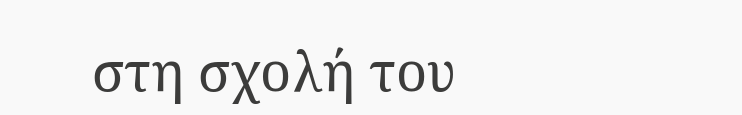στη σχολή του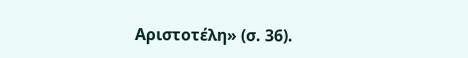Αριστοτέλη» (σ. 36).